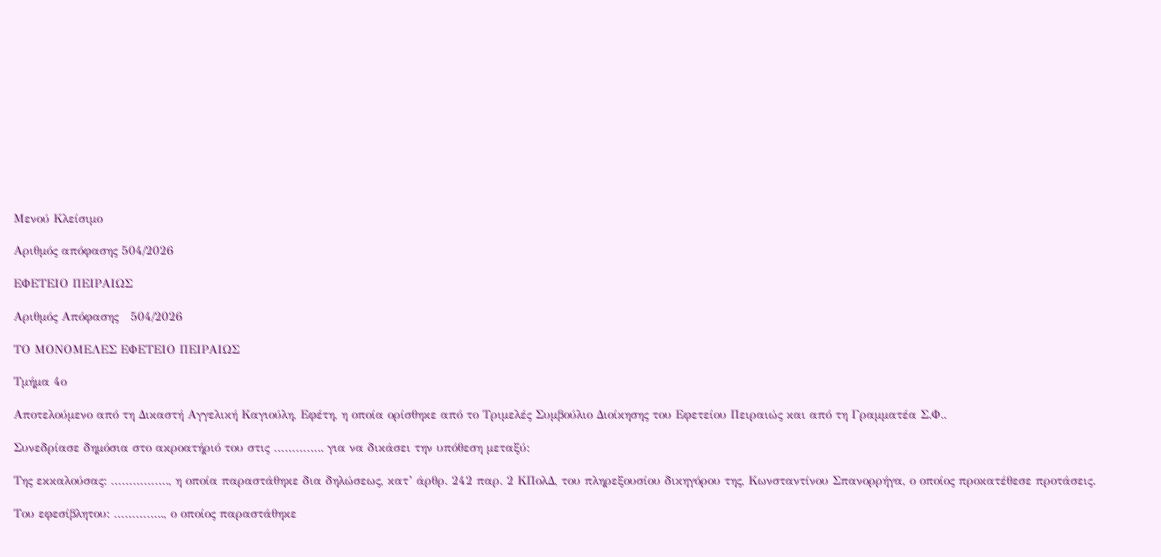Μενού Κλείσιμο

Αριθμός απόφασης 504/2026

ΕΦΕΤΕΙΟ ΠΕΙΡΑΙΩΣ

Αριθμός Απόφασης   504/2026

ΤΟ ΜΟΝΟΜΕΛΕΣ ΕΦΕΤΕΙΟ ΠΕΙΡΑΙΩΣ

Τμήμα 4ο

Αποτελούμενο από τη Δικαστή Αγγελική Καγιούλη, Εφέτη, η οποία ορίσθηκε από το Τριμελές Συμβούλιο Διοίκησης του Εφετείου Πειραιώς και από τη Γραμματέα Σ.Φ..

Συνεδρίασε δημόσια στο ακροατήριό του στις ………….. για να δικάσει την υπόθεση μεταξύ:

Της εκκαλούσας: ……………., η οποία παραστάθηκε δια δηλώσεως, κατ’ άρθρ. 242 παρ. 2 ΚΠολΔ, του πληρεξουσίου δικηγόρου της, Κωνσταντίνου Σπανορρήγα, ο οποίος προκατέθεσε προτάσεις.

Του εφεσίβλητου: ………….., ο οποίος παραστάθηκε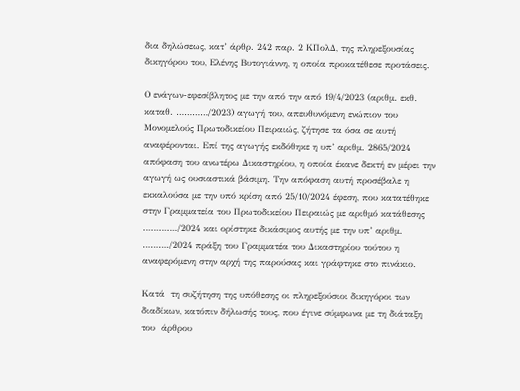δια δηλώσεως, κατ’ άρθρ. 242 παρ. 2 ΚΠολΔ, της πληρεξουσίας δικηγόρου του, Ελένης Βυτογιάννη, η οποία προκατέθεσε προτάσεις.

Ο ενάγων-εφεσίβλητος με την από την από 19/4/2023 (αριθμ. εκθ. καταθ. …………/2023) αγωγή του, απευθυνόμενη ενώπιον του Μονομελούς Πρωτοδικείου Πειραιώς, ζήτησε τα όσα σε αυτή αναφέρονται. Επί της αγωγής εκδόθηκε η υπ’ αριθμ. 2865/2024 απόφαση του ανωτέρω Δικαστηρίου, η οποία έκανε δεκτή εν μέρει την αγωγή ως ουσιαστικά βάσιμη. Την απόφαση αυτή προσέβαλε η εκκαλούσα με την υπό κρίση από 25/10/2024 έφεση, που κατατέθηκε στην Γραμματεία του Πρωτοδικείου Πειραιώς με αριθμό κατάθεσης …………./2024 και ορίστηκε δικάσιμος αυτής με την υπ’ αριθμ. ………./2024 πράξη του Γραμματέα του Δικαστηρίου τούτου η αναφερόμενη στην αρχή της παρούσας και γράφτηκε στο πινάκιο.

Κατά  τη συζήτηση της υπόθεσης οι πληρεξούσιοι δικηγόροι των διαδίκων, κατόπιν δήλωσής τους, που έγινε σύμφωνα με τη διάταξη του  άρθρου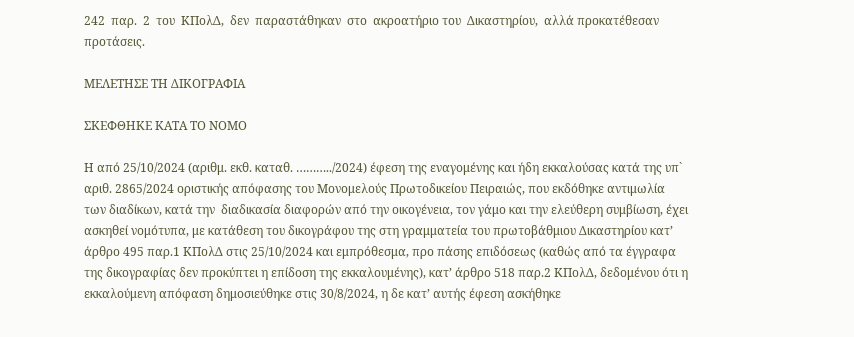242  παρ.  2  του  ΚΠολΔ,  δεν  παραστάθηκαν  στο  ακροατήριο του  Δικαστηρίου,  αλλά προκατέθεσαν προτάσεις.

ΜΕΛΕΤΗΣΕ ΤΗ ΔΙΚΟΓΡΑΦΙΑ

ΣΚΕΦΘΗΚΕ ΚΑΤΑ ΤΟ ΝΟΜΟ

Η από 25/10/2024 (αριθμ. εκθ. καταθ. ………../2024) έφεση της εναγομένης και ήδη εκκαλούσας κατά της υπ` αριθ. 2865/2024 οριστικής απόφασης του Μονομελούς Πρωτοδικείου Πειραιώς, που εκδόθηκε αντιμωλία των διαδίκων, κατά την  διαδικασία διαφορών από την οικογένεια, τον γάμο και την ελεύθερη συμβίωση, έχει ασκηθεί νομότυπα, με κατάθεση του δικογράφου της στη γραμματεία του πρωτοβάθμιου Δικαστηρίου κατ’ άρθρο 495 παρ.1 ΚΠολΔ στις 25/10/2024 και εμπρόθεσμα, προ πάσης επιδόσεως (καθώς από τα έγγραφα της δικογραφίας δεν προκύπτει η επίδοση της εκκαλουμένης), κατ’ άρθρο 518 παρ.2 ΚΠολΔ, δεδομένου ότι η εκκαλούμενη απόφαση δημοσιεύθηκε στις 30/8/2024, η δε κατ’ αυτής έφεση ασκήθηκε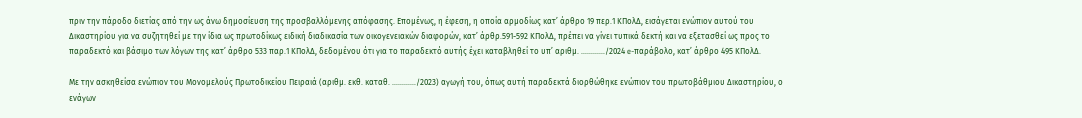πριν την πάροδο διετίας από την ως άνω δημοσίευση της προσβαλλόμενης απόφασης. Επομένως, η έφεση, η οποία αρμοδίως κατ’ άρθρο 19 περ.1 ΚΠολΔ, εισάγεται ενώπιον αυτού του Δικαστηρίου για να συζητηθεί με την ίδια ως πρωτοδίκως ειδική διαδικασία των οικογενειακών διαφορών, κατ’ άρθρ.591-592 ΚΠολΔ, πρέπει να γίνει τυπικά δεκτή και να εξετασθεί ως προς το παραδεκτό και βάσιμο των λόγων της κατ’ άρθρο 533 παρ.1 ΚΠολΔ, δεδομένου ότι για το παραδεκτό αυτής έχει καταβληθεί το υπ’ αριθμ. …………/2024 e-παράβολο, κατ’ άρθρο 495 ΚΠολΔ.

Με την ασκηθείσα ενώπιον του Μονομελούς Πρωτοδικείου Πειραιά (αριθμ. εκθ. καταθ. …………/2023) αγωγή του, όπως αυτή παραδεκτά διορθώθηκε ενώπιον του πρωτοβάθμιου Δικαστηρίου, ο ενάγων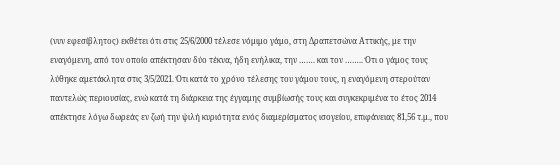(νυν εφεσίβλητος) εκθέτει ότι στις 25/6/2000 τέλεσε νόμιμο γάμο, στη Δραπετσώνα Αττικής, με την εναγόμενη, από τον οποίο απέκτησαν δύο τέκνα, ήδη ενήλικα, την ……. και τον …….. Ότι ο γάμος τους λύθηκε αμετάκλητα στις 3/5/2021. Ότι κατά το χρόνο τέλεσης του γάμου τους, η εναγόμενη στερούταν παντελώς περιουσίας, ενώ κατά τη διάρκεια της έγγαμης συμβίωσής τους και συγκεκριμένα το έτος 2014 απέκτησε λόγω δωρεάς εν ζωή την ψιλή κυριότητα ενός διαμερίσματος ισογείου, επιφάνειας 81,56 τ.μ., που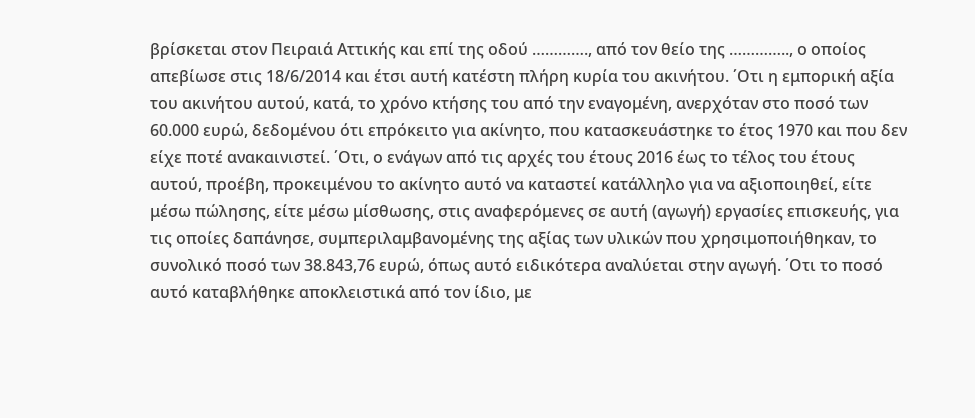βρίσκεται στον Πειραιά Αττικής και επί της οδού …………., από τον θείο της ………….., ο οποίος απεβίωσε στις 18/6/2014 και έτσι αυτή κατέστη πλήρη κυρία του ακινήτου. ΄Οτι η εμπορική αξία του ακινήτου αυτού, κατά, το χρόνο κτήσης του από την εναγομένη, ανερχόταν στο ποσό των 60.000 ευρώ, δεδομένου ότι επρόκειτο για ακίνητο, που κατασκευάστηκε το έτος 1970 και που δεν είχε ποτέ ανακαινιστεί. ΄Οτι, ο ενάγων από τις αρχές του έτους 2016 έως το τέλος του έτους αυτού, προέβη, προκειμένου το ακίνητο αυτό να καταστεί κατάλληλο για να αξιοποιηθεί, είτε μέσω πώλησης, είτε μέσω μίσθωσης, στις αναφερόμενες σε αυτή (αγωγή) εργασίες επισκευής, για τις οποίες δαπάνησε, συμπεριλαμβανομένης της αξίας των υλικών που χρησιμοποιήθηκαν, το συνολικό ποσό των 38.843,76 ευρώ, όπως αυτό ειδικότερα αναλύεται στην αγωγή. ΄Οτι το ποσό αυτό καταβλήθηκε αποκλειστικά από τον ίδιο, με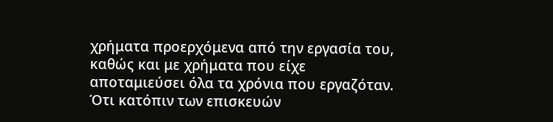χρήματα προερχόμενα από την εργασία του, καθώς και με χρήματα που είχε αποταμιεύσει όλα τα χρόνια που εργαζόταν. Ότι κατόπιν των επισκευών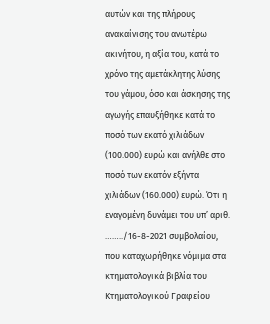αυτών και της πλήρους ανακαίνισης του ανωτέρω ακινήτου, η αξία του, κατά το χρόνο της αμετάκλητης λύσης του γάμου, όσο και άσκησης της αγωγής επαυξήθηκε κατά το ποσό των εκατό χιλιάδων (100.000) ευρώ και ανήλθε στο ποσό των εκατόν εξήντα χιλιάδων (160.000) ευρώ. Ότι η εναγομένη δυνάμει του υπ’ αριθ. ……../16-8-2021 συμβολαίου, που καταχωρήθηκε νόμιμα στα κτηματολογικά βιβλία του Κτηματολογικού Γραφείου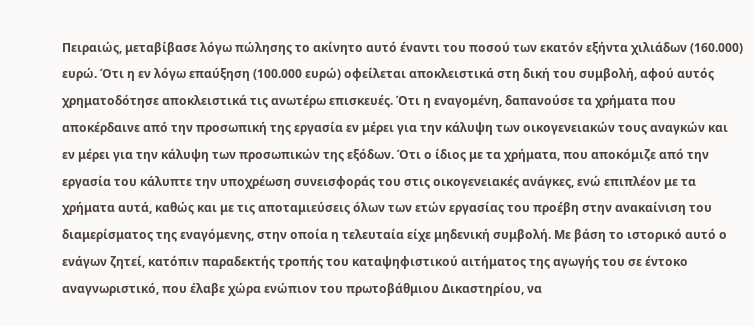Πειραιώς, μεταβίβασε λόγω πώλησης το ακίνητο αυτό έναντι του ποσού των εκατόν εξήντα χιλιάδων (160.000) ευρώ. Ότι η εν λόγω επαύξηση (100.000 ευρώ) οφείλεται αποκλειστικά στη δική του συμβολή, αφού αυτός χρηματοδότησε αποκλειστικά τις ανωτέρω επισκευές. Ότι η εναγομένη, δαπανούσε τα χρήματα που αποκέρδαινε από την προσωπική της εργασία εν μέρει για την κάλυψη των οικογενειακών τους αναγκών και εν μέρει για την κάλυψη των προσωπικών της εξόδων. Ότι ο ίδιος με τα χρήματα, που αποκόμιζε από την εργασία του κάλυπτε την υποχρέωση συνεισφοράς του στις οικογενειακές ανάγκες, ενώ επιπλέον με τα χρήματα αυτά, καθώς και με τις αποταμιεύσεις όλων των ετών εργασίας του προέβη στην ανακαίνιση του διαμερίσματος της εναγόμενης, στην οποία η τελευταία είχε μηδενική συμβολή. Με βάση το ιστορικό αυτό ο ενάγων ζητεί, κατόπιν παραδεκτής τροπής του καταψηφιστικού αιτήματος της αγωγής του σε έντοκο αναγνωριστικό, που έλαβε χώρα ενώπιον του πρωτοβάθμιου Δικαστηρίου, να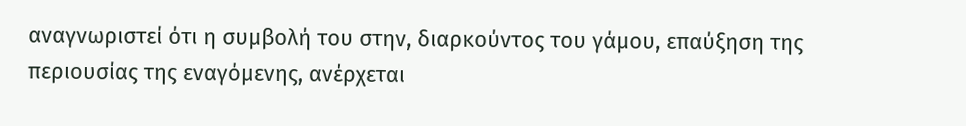αναγνωριστεί ότι η συμβολή του στην, διαρκούντος του γάμου, επαύξηση της περιουσίας της εναγόμενης, ανέρχεται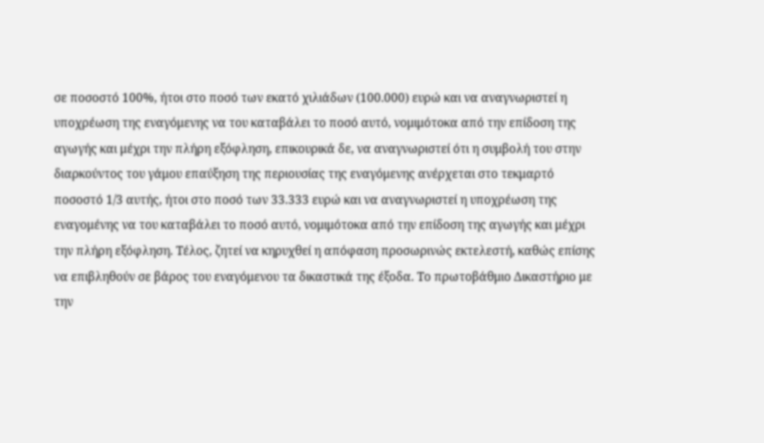σε ποσοστό 100%, ήτοι στο ποσό των εκατό χιλιάδων (100.000) ευρώ και να αναγνωριστεί η υποχρέωση της εναγόμενης να του καταβάλει το ποσό αυτό, νομιμότοκα από την επίδοση της αγωγής και μέχρι την πλήρη εξόφληση, επικουρικά δε, να αναγνωριστεί ότι η συμβολή του στην διαρκούντος του γάμου επαύξηση της περιουσίας της εναγόμενης ανέρχεται στο τεκμαρτό ποσοστό 1/3 αυτής, ήτοι στο ποσό των 33.333 ευρώ και να αναγνωριστεί η υποχρέωση της εναγομένης να του καταβάλει το ποσό αυτό, νομιμότοκα από την επίδοση της αγωγής και μέχρι την πλήρη εξόφληση. Τέλος, ζητεί να κηρυχθεί η απόφαση προσωρινώς εκτελεστή, καθώς επίσης να επιβληθούν σε βάρος του εναγόμενου τα δικαστικά της έξοδα. Το πρωτοβάθμιο Δικαστήριο με την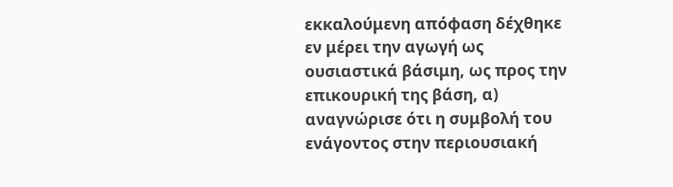εκκαλούμενη απόφαση δέχθηκε εν μέρει την αγωγή ως ουσιαστικά βάσιμη, ως προς την επικουρική της βάση, α) αναγνώρισε ότι η συμβολή του ενάγοντος στην περιουσιακή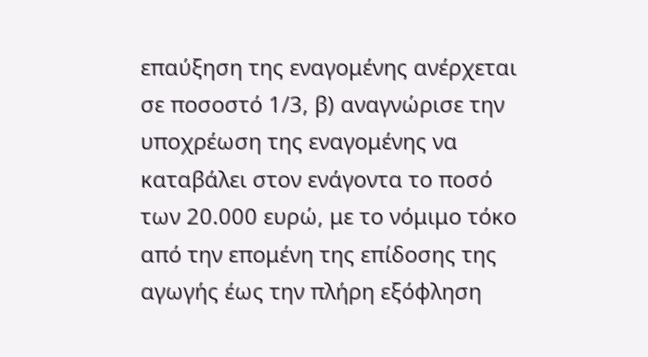επαύξηση της εναγομένης ανέρχεται σε ποσοστό 1/3, β) αναγνώρισε την υποχρέωση της εναγομένης να καταβάλει στον ενάγοντα το ποσό των 20.000 ευρώ, με το νόμιμο τόκο από την επομένη της επίδοσης της αγωγής έως την πλήρη εξόφληση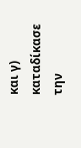και γ) καταδίκασε την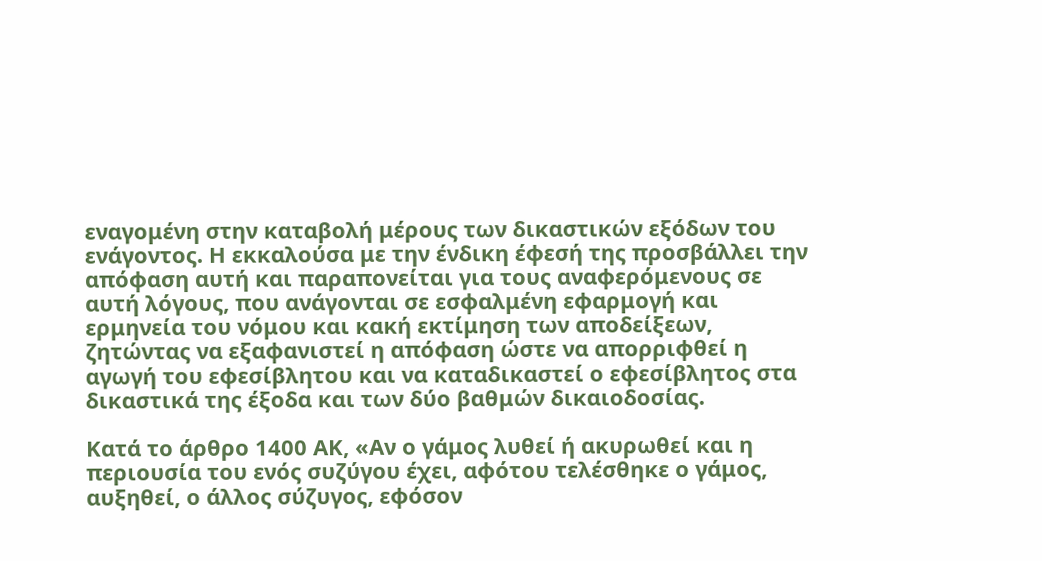εναγομένη στην καταβολή μέρους των δικαστικών εξόδων του ενάγοντος. Η εκκαλούσα με την ένδικη έφεσή της προσβάλλει την απόφαση αυτή και παραπονείται για τους αναφερόμενους σε αυτή λόγους, που ανάγονται σε εσφαλμένη εφαρμογή και ερμηνεία του νόμου και κακή εκτίμηση των αποδείξεων, ζητώντας να εξαφανιστεί η απόφαση ώστε να απορριφθεί η αγωγή του εφεσίβλητου και να καταδικαστεί ο εφεσίβλητος στα δικαστικά της έξοδα και των δύο βαθμών δικαιοδοσίας.

Κατά το άρθρο 1400 ΑΚ, «Αν ο γάμος λυθεί ή ακυρωθεί και η περιουσία του ενός συζύγου έχει, αφότου τελέσθηκε ο γάμος, αυξηθεί, ο άλλος σύζυγος, εφόσον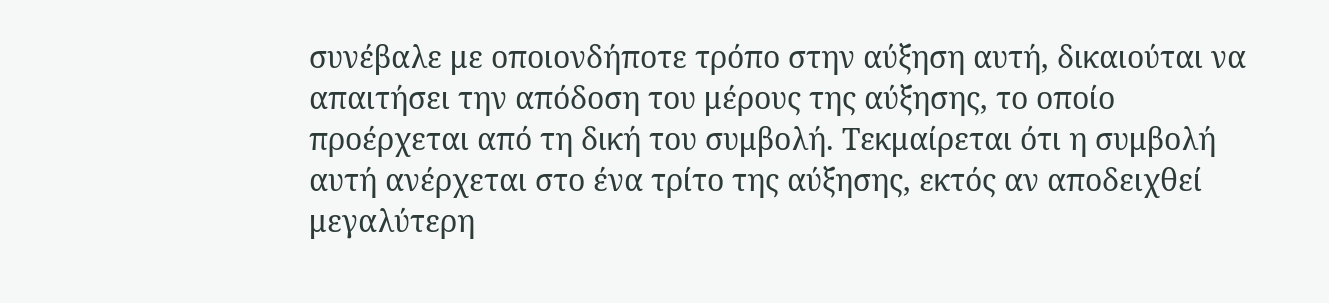συνέβαλε με οποιονδήποτε τρόπο στην αύξηση αυτή, δικαιούται να απαιτήσει την απόδοση του μέρους της αύξησης, το οποίο προέρχεται από τη δική του συμβολή. Τεκμαίρεται ότι η συμβολή αυτή ανέρχεται στο ένα τρίτο της αύξησης, εκτός αν αποδειχθεί μεγαλύτερη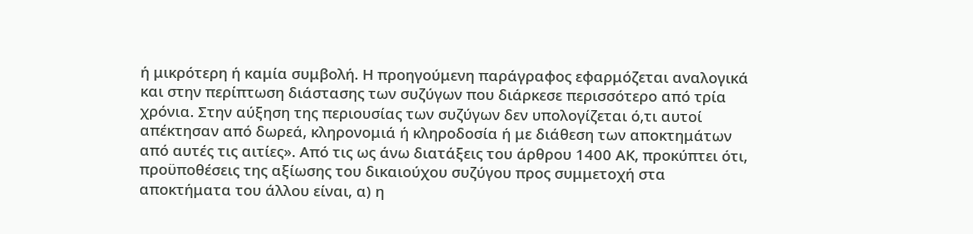ή μικρότερη ή καμία συμβολή. Η προηγούμενη παράγραφος εφαρμόζεται αναλογικά και στην περίπτωση διάστασης των συζύγων που διάρκεσε περισσότερο από τρία χρόνια. Στην αύξηση της περιουσίας των συζύγων δεν υπολογίζεται ό,τι αυτοί απέκτησαν από δωρεά, κληρονομιά ή κληροδοσία ή με διάθεση των αποκτημάτων από αυτές τις αιτίες». Από τις ως άνω διατάξεις του άρθρου 1400 ΑΚ, προκύπτει ότι, προϋποθέσεις της αξίωσης του δικαιούχου συζύγου προς συμμετοχή στα αποκτήματα του άλλου είναι, α) η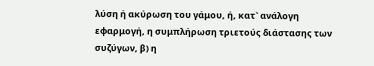λύση ή ακύρωση του γάμου, ή, κατ` ανάλογη εφαρμογή, η συμπλήρωση τριετούς διάστασης των συζύγων, β) η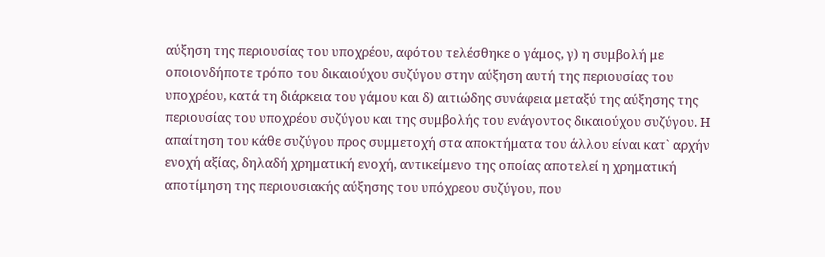αύξηση της περιουσίας του υποχρέου, αφότου τελέσθηκε ο γάμος, γ) η συμβολή με οποιονδήποτε τρόπο του δικαιούχου συζύγου στην αύξηση αυτή της περιουσίας του υποχρέου, κατά τη διάρκεια του γάμου και δ) αιτιώδης συνάφεια μεταξύ της αύξησης της περιουσίας του υποχρέου συζύγου και της συμβολής του ενάγοντος δικαιούχου συζύγου. Η απαίτηση του κάθε συζύγου προς συμμετοχή στα αποκτήματα του άλλου είναι κατ` αρχήν ενοχή αξίας, δηλαδή χρηματική ενοχή, αντικείμενο της οποίας αποτελεί η χρηματική αποτίμηση της περιουσιακής αύξησης του υπόχρεου συζύγου, που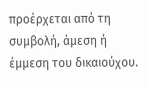προέρχεται από τη συμβολή, άμεση ή έμμεση του δικαιούχου.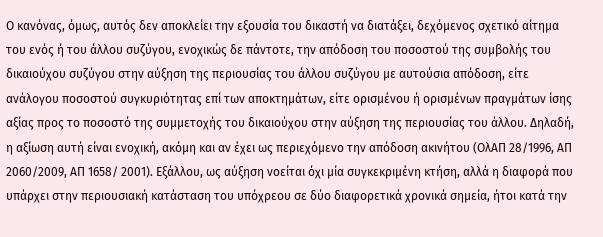Ο κανόνας, όμως, αυτός δεν αποκλείει την εξουσία του δικαστή να διατάξει, δεχόμενος σχετικό αίτημα του ενός ή του άλλου συζύγου, ενοχικώς δε πάντοτε, την απόδοση του ποσοστού της συμβολής του δικαιούχου συζύγου στην αύξηση της περιουσίας του άλλου συζύγου με αυτούσια απόδοση, είτε ανάλογου ποσοστού συγκυριότητας επί των αποκτημάτων, είτε ορισμένου ή ορισμένων πραγμάτων ίσης αξίας προς το ποσοστό της συμμετοχής του δικαιούχου στην αύξηση της περιουσίας του άλλου. Δηλαδή, η αξίωση αυτή είναι ενοχική, ακόμη και αν έχει ως περιεχόμενο την απόδοση ακινήτου (ΟλΑΠ 28/1996, ΑΠ 2060/2009, ΑΠ 1658/ 2001). Εξάλλου, ως αύξηση νοείται όχι μία συγκεκριμένη κτήση, αλλά η διαφορά που υπάρχει στην περιουσιακή κατάσταση του υπόχρεου σε δύο διαφορετικά χρονικά σημεία, ήτοι κατά την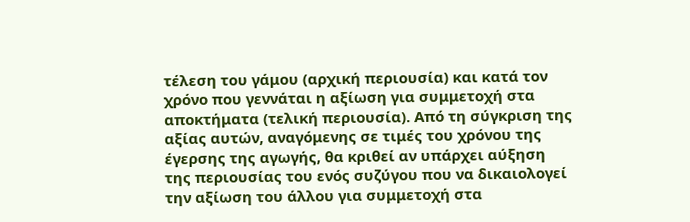τέλεση του γάμου (αρχική περιουσία) και κατά τον χρόνο που γεννάται η αξίωση για συμμετοχή στα αποκτήματα (τελική περιουσία). Από τη σύγκριση της αξίας αυτών, αναγόμενης σε τιμές του χρόνου της έγερσης της αγωγής, θα κριθεί αν υπάρχει αύξηση της περιουσίας του ενός συζύγου που να δικαιολογεί την αξίωση του άλλου για συμμετοχή στα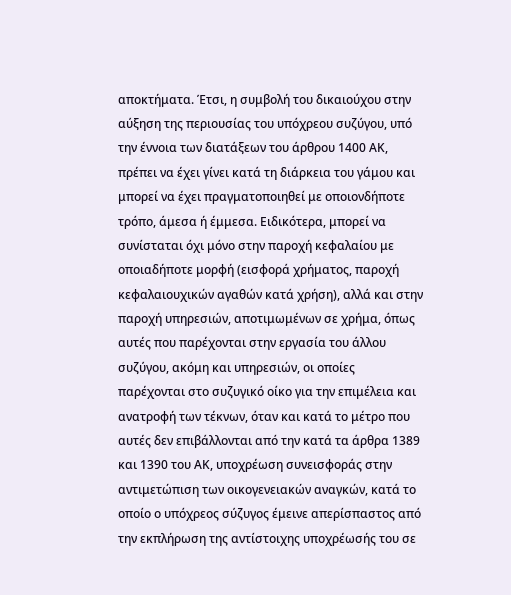αποκτήματα. Έτσι, η συμβολή του δικαιούχου στην αύξηση της περιουσίας του υπόχρεου συζύγου, υπό την έννοια των διατάξεων του άρθρου 1400 ΑΚ, πρέπει να έχει γίνει κατά τη διάρκεια του γάμου και μπορεί να έχει πραγματοποιηθεί με οποιονδήποτε τρόπο, άμεσα ή έμμεσα. Ειδικότερα, μπορεί να συνίσταται όχι μόνο στην παροχή κεφαλαίου με οποιαδήποτε μορφή (εισφορά χρήματος, παροχή κεφαλαιουχικών αγαθών κατά χρήση), αλλά και στην παροχή υπηρεσιών, αποτιμωμένων σε χρήμα, όπως αυτές που παρέχονται στην εργασία του άλλου συζύγου, ακόμη και υπηρεσιών, οι οποίες παρέχονται στο συζυγικό οίκο για την επιμέλεια και ανατροφή των τέκνων, όταν και κατά το μέτρο που αυτές δεν επιβάλλονται από την κατά τα άρθρα 1389 και 1390 του ΑΚ, υποχρέωση συνεισφοράς στην αντιμετώπιση των οικογενειακών αναγκών, κατά το οποίο ο υπόχρεος σύζυγος έμεινε απερίσπαστος από την εκπλήρωση της αντίστοιχης υποχρέωσής του σε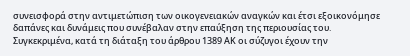συνεισφορά στην αντιμετώπιση των οικογενειακών αναγκών και έτσι εξοικονόμησε δαπάνες και δυνάμεις που συνέβαλαν στην επαύξηση της περιουσίας του. Συγκεκριμένα, κατά τη διάταξη του άρθρου 1389 ΑΚ οι σύζυγοι έχουν την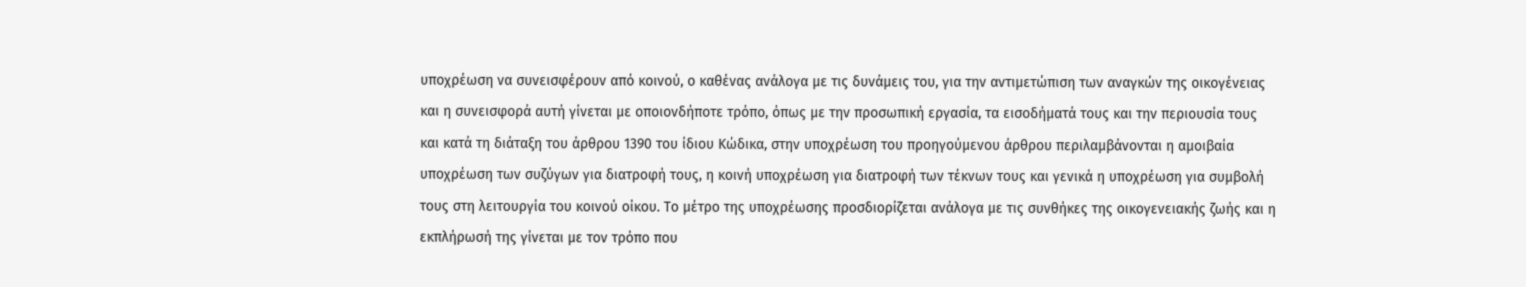υποχρέωση να συνεισφέρουν από κοινού, ο καθένας ανάλογα με τις δυνάμεις του, για την αντιμετώπιση των αναγκών της οικογένειας και η συνεισφορά αυτή γίνεται με οποιονδήποτε τρόπο, όπως με την προσωπική εργασία, τα εισοδήματά τους και την περιουσία τους και κατά τη διάταξη του άρθρου 1390 του ίδιου Κώδικα, στην υποχρέωση του προηγούμενου άρθρου περιλαμβάνονται η αμοιβαία υποχρέωση των συζύγων για διατροφή τους, η κοινή υποχρέωση για διατροφή των τέκνων τους και γενικά η υποχρέωση για συμβολή τους στη λειτουργία του κοινού οίκου. Το μέτρο της υποχρέωσης προσδιορίζεται ανάλογα με τις συνθήκες της οικογενειακής ζωής και η εκπλήρωσή της γίνεται με τον τρόπο που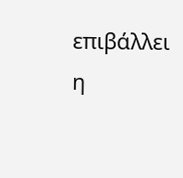επιβάλλει η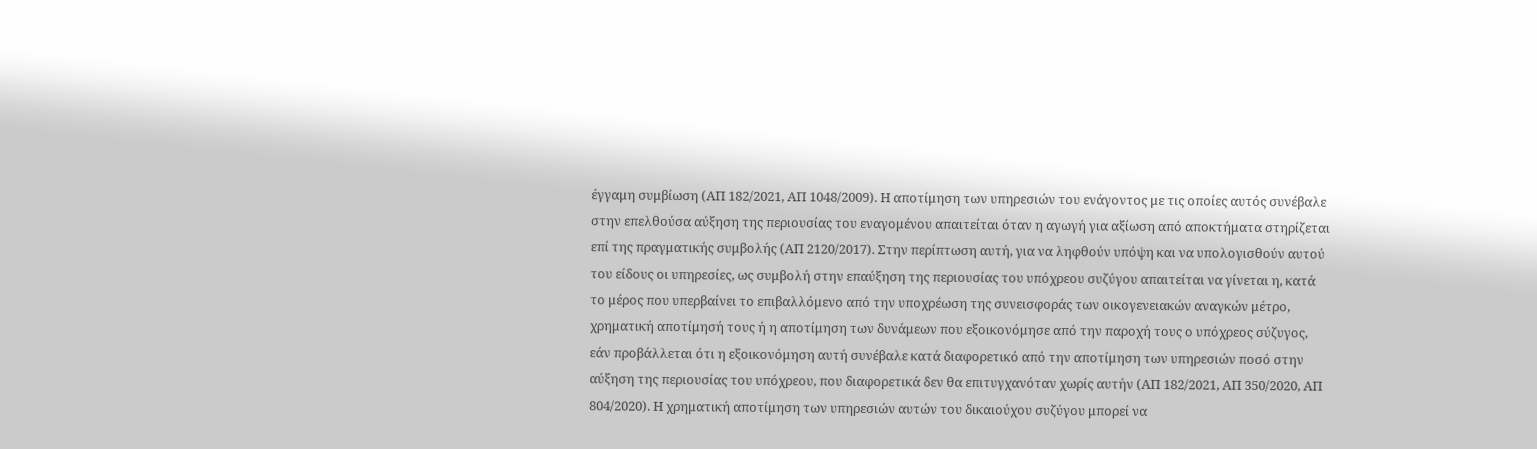έγγαμη συμβίωση (ΑΠ 182/2021, ΑΠ 1048/2009). Η αποτίμηση των υπηρεσιών του ενάγοντος με τις οποίες αυτός συνέβαλε στην επελθούσα αύξηση της περιουσίας του εναγομένου απαιτείται όταν η αγωγή για αξίωση από αποκτήματα στηρίζεται επί της πραγματικής συμβολής (ΑΠ 2120/2017). Στην περίπτωση αυτή, για να ληφθούν υπόψη και να υπολογισθούν αυτού του είδους οι υπηρεσίες, ως συμβολή στην επαύξηση της περιουσίας του υπόχρεου συζύγου απαιτείται να γίνεται η, κατά το μέρος που υπερβαίνει το επιβαλλόμενο από την υποχρέωση της συνεισφοράς των οικογενειακών αναγκών μέτρο, χρηματική αποτίμησή τους ή η αποτίμηση των δυνάμεων που εξοικονόμησε από την παροχή τους ο υπόχρεος σύζυγος, εάν προβάλλεται ότι η εξοικονόμηση αυτή συνέβαλε κατά διαφορετικό από την αποτίμηση των υπηρεσιών ποσό στην αύξηση της περιουσίας του υπόχρεου, που διαφορετικά δεν θα επιτυγχανόταν χωρίς αυτήν (ΑΠ 182/2021, ΑΠ 350/2020, ΑΠ 804/2020). Η χρηματική αποτίμηση των υπηρεσιών αυτών του δικαιούχου συζύγου μπορεί να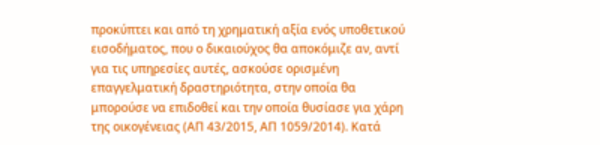προκύπτει και από τη χρηματική αξία ενός υποθετικού εισοδήματος, που ο δικαιούχος θα αποκόμιζε αν, αντί για τις υπηρεσίες αυτές, ασκούσε ορισμένη επαγγελματική δραστηριότητα, στην οποία θα μπορούσε να επιδοθεί και την οποία θυσίασε για χάρη της οικογένειας (ΑΠ 43/2015, ΑΠ 1059/2014). Κατά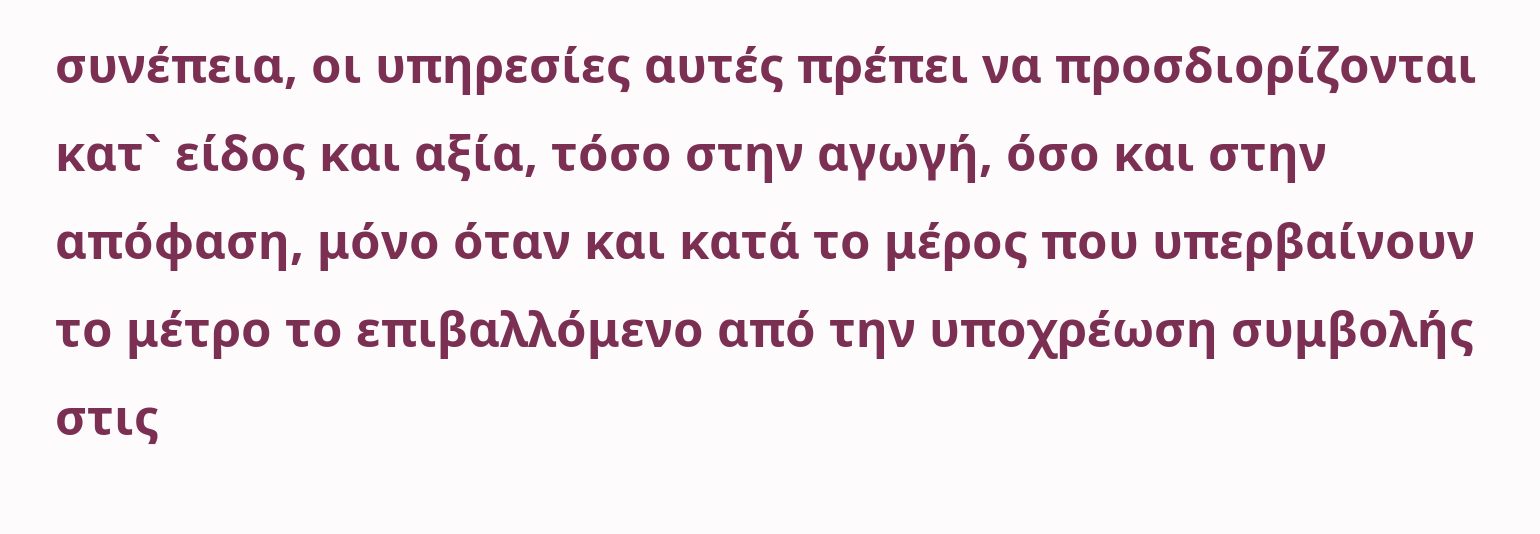συνέπεια, οι υπηρεσίες αυτές πρέπει να προσδιορίζονται κατ` είδος και αξία, τόσο στην αγωγή, όσο και στην απόφαση, μόνο όταν και κατά το μέρος που υπερβαίνουν το μέτρο το επιβαλλόμενο από την υποχρέωση συμβολής στις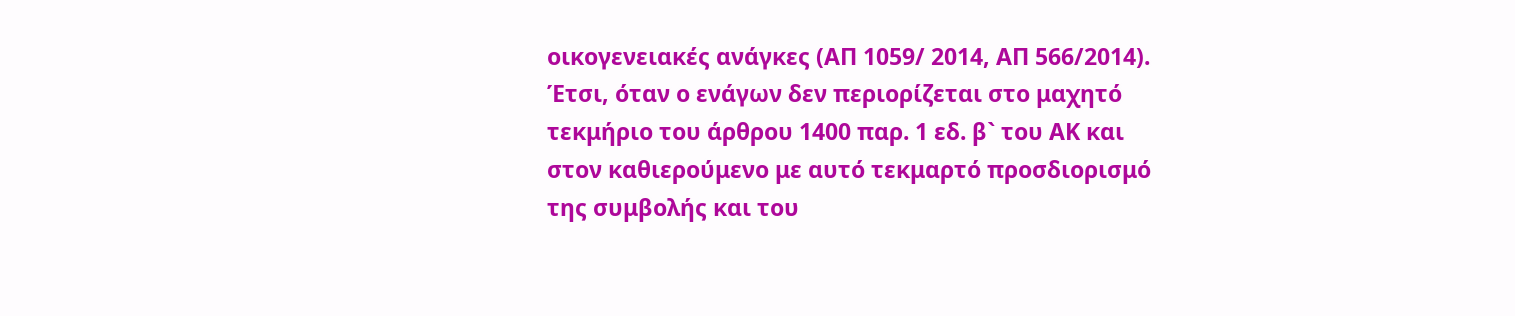οικογενειακές ανάγκες (ΑΠ 1059/ 2014, ΑΠ 566/2014). Έτσι, όταν ο ενάγων δεν περιορίζεται στο μαχητό τεκμήριο του άρθρου 1400 παρ. 1 εδ. β` του ΑΚ και στον καθιερούμενο με αυτό τεκμαρτό προσδιορισμό της συμβολής και του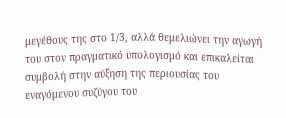μεγέθους της στο 1/3, αλλά θεμελιώνει την αγωγή του στον πραγματικό υπολογισμό και επικαλείται συμβολή στην αύξηση της περιουσίας του εναγόμενου συζύγου του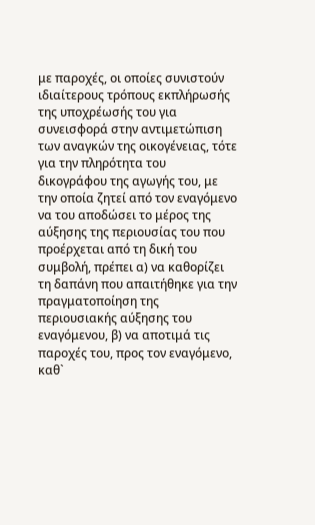με παροχές, οι οποίες συνιστούν ιδιαίτερους τρόπους εκπλήρωσής της υποχρέωσής του για συνεισφορά στην αντιμετώπιση των αναγκών της οικογένειας, τότε για την πληρότητα του δικογράφου της αγωγής του, με την οποία ζητεί από τον εναγόμενο να του αποδώσει το μέρος της αύξησης της περιουσίας του που προέρχεται από τη δική του συμβολή, πρέπει α) να καθορίζει τη δαπάνη που απαιτήθηκε για την πραγματοποίηση της περιουσιακής αύξησης του εναγόμενου, β) να αποτιμά τις παροχές του, προς τον εναγόμενο, καθ`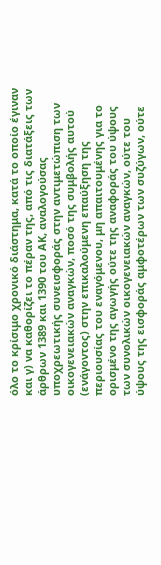όλο το κρίσιμο χρονικό διάστημα, κατά το οποίο έγιναν και γ) να καθορίζει το πέραν της, από τις διατάξεις των άρθρων 1389 και 1390 του ΑΚ, αναλογούσας υποχρεωτικής συνεισφοράς στην αντιμετώπιση των οικογενειακών αναγκών, ποσό της συμβολής αυτού (ενάγοντος) στην επικαλούμενη επαύξηση της περιουσίας του εναγόμενου, μη απαιτουμένης για το ορισμένο της αγωγής ούτε της αναφοράς του ύψους των συνολικών οικογενειακών αναγκών, ούτε του ύψους της εισφοράς αμφοτέρων των συζύγων, ούτε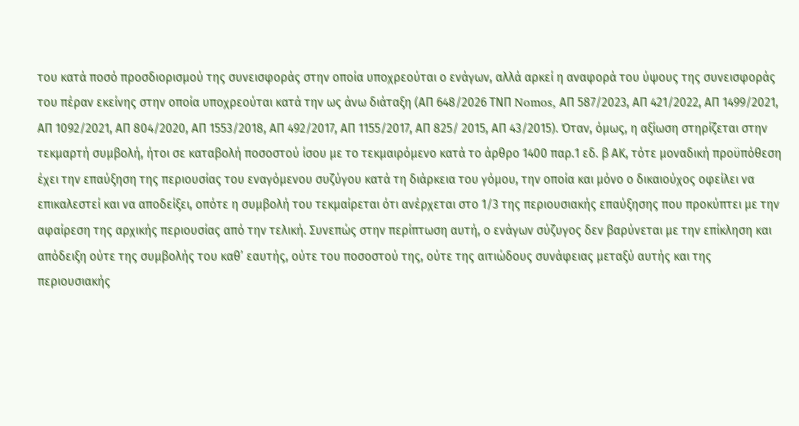του κατά ποσό προσδιορισμού της συνεισφοράς στην οποία υποχρεούται ο ενάγων, αλλά αρκεί η αναφορά του ύψους της συνεισφοράς του πέραν εκείνης στην οποία υποχρεούται κατά την ως άνω διάταξη (ΑΠ 648/2026 ΤΝΠ Nomos, ΑΠ 587/2023, ΑΠ 421/2022, ΑΠ 1499/2021, ΑΠ 1092/2021, ΑΠ 804/2020, ΑΠ 1553/2018, ΑΠ 492/2017, ΑΠ 1155/2017, ΑΠ 825/ 2015, ΑΠ 43/2015). Όταν, όμως, η αξίωση στηρίζεται στην τεκμαρτή συμβολή, ήτοι σε καταβολή ποσοστού ίσου με το τεκμαιρόμενο κατά το άρθρο 1400 παρ.1 εδ. β ΑΚ, τότε μοναδική προϋπόθεση έχει την επαύξηση της περιουσίας του εναγόμενου συζύγου κατά τη διάρκεια του γόμου, την οποία και μόνο ο δικαιούχος οφείλει να επικαλεστεί και να αποδείξει, οπότε η συμβολή του τεκμαίρεται ότι ανέρχεται στο 1/3 της περιουσιακής επαύξησης που προκύπτει με την αφαίρεση της αρχικής περιουσίας από την τελική. Συνεπώς στην περίπτωση αυτή, ο ενάγων σύζυγος δεν βαρύνεται με την επίκληση και απόδειξη ούτε της συμβολής του καθ’ εαυτής, ούτε του ποσοστού της, ούτε της αιτιώδους συνάφειας μεταξύ αυτής και της περιουσιακής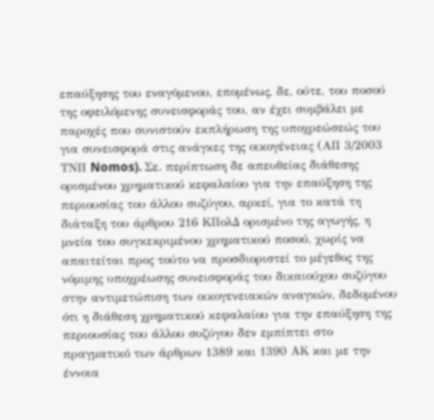επαύξησης του εναγόμενου, επομένως, δε, ούτε, του ποσού της οφειλόμενης συνεισφοράς του, αν έχει συμβάλει με παροχές που συνιστούν εκπλήρωση της υποχρεώσεώς του για συνεισφορά στις ανάγκες της οικογένειας (ΑΠ 3/2003 ΤΝΠ Nomos). Σε. περίπτωση δε απευθείας διάθεσης ορισμένου χρηματικού κεφαλαίου για την επαύξηση της περιουσίας του άλλου συζύγου, αρκεί, για το κατά τη διάταξη του άρθρου 216 ΚΠολΔ ορισμένο της αγωγής, η μνεία του συγκεκριμένου χρηματικού ποσού, χωρίς να απαιτείται προς τούτο να προσδιοριστεί το μέγεθος της νόμιμης υποχρέωσης συνεισφοράς του δικαιούχου συζύγου στην αντιμετώπιση των οικογενειακών αναγκών, δεδομένου ότι η διάθεση χρηματικού κεφαλαίου για την επαύξηση της περιουσίας του άλλου συζύγου δεν εμπίπτει στο πραγματικό των άρθρων 1389 και 1390 ΑΚ και με την έννοια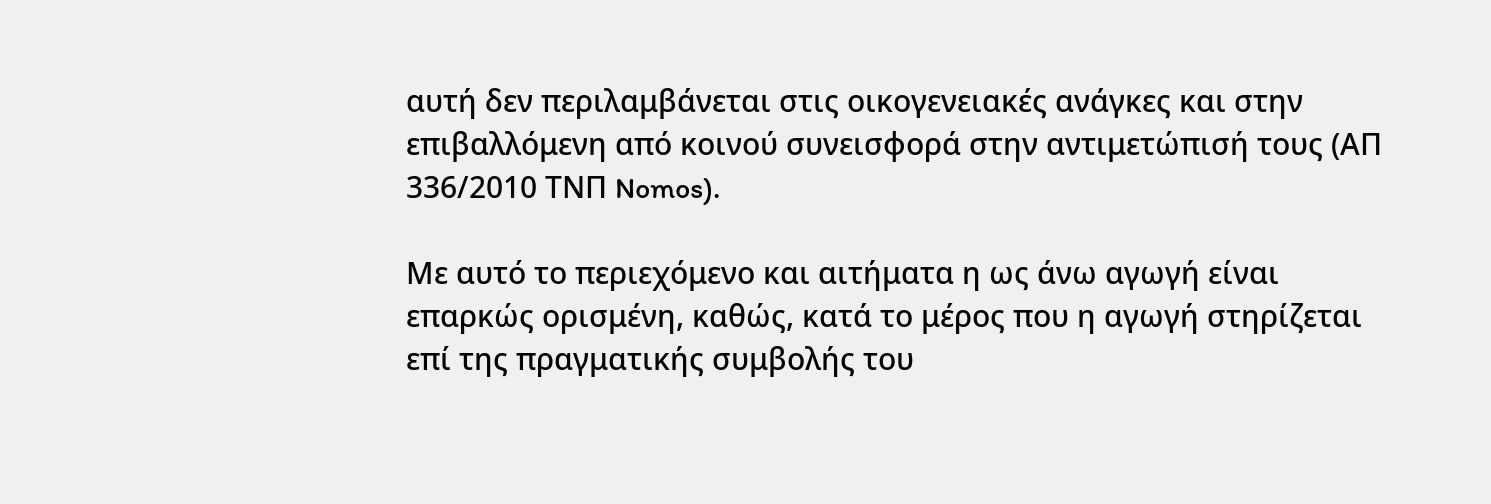αυτή δεν περιλαμβάνεται στις οικογενειακές ανάγκες και στην επιβαλλόμενη από κοινού συνεισφορά στην αντιμετώπισή τους (ΑΠ 336/2010 ΤΝΠ Nomos).

Με αυτό το περιεχόμενο και αιτήματα η ως άνω αγωγή είναι επαρκώς ορισμένη, καθώς, κατά το μέρος που η αγωγή στηρίζεται επί της πραγματικής συμβολής του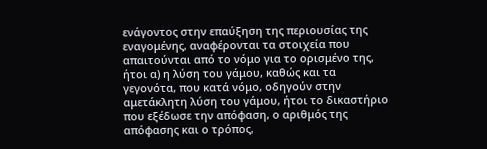ενάγοντος στην επαύξηση της περιουσίας της εναγομένης, αναφέρονται τα στοιχεία που απαιτούνται από το νόμο για το ορισμένο της, ήτοι α) η λύση του γάμου, καθώς και τα γεγονότα, που κατά νόμο, οδηγούν στην αμετάκλητη λύση του γάμου, ήτοι το δικαστήριο που εξέδωσε την απόφαση, ο αριθμός της απόφασης και ο τρόπος,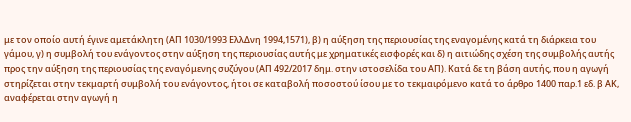με τον οποίο αυτή έγινε αμετάκλητη (ΑΠ 1030/1993 ΕλλΔνη 1994,1571), β) η αύξηση της περιουσίας της εναγομένης κατά τη διάρκεια του γάμου, γ) η συμβολή του ενάγοντος στην αύξηση της περιουσίας αυτής με χρηματικές εισφορές και δ) η αιτιώδης σχέση της συμβολής αυτής προς την αύξηση της περιουσίας της εναγόμενης συζύγου (ΑΠ 492/2017 δημ. στην ιστοσελίδα του ΑΠ). Κατά δε τη βάση αυτής, που η αγωγή στηρίζεται στην τεκμαρτή συμβολή του ενάγοντος, ήτοι σε καταβολή ποσοστού ίσου με το τεκμαιρόμενο κατά το άρθρο 1400 παρ.1 εδ. β ΑΚ, αναφέρεται στην αγωγή η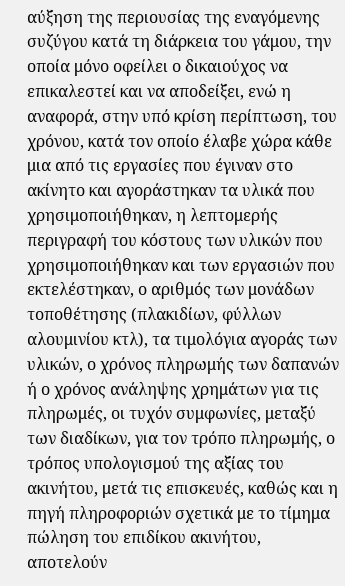αύξηση της περιουσίας της εναγόμενης συζύγου κατά τη διάρκεια του γάμου, την οποία μόνο οφείλει ο δικαιούχος να επικαλεστεί και να αποδείξει, ενώ η αναφορά, στην υπό κρίση περίπτωση, του χρόνου, κατά τον οποίο έλαβε χώρα κάθε μια από τις εργασίες που έγιναν στο ακίνητο και αγοράστηκαν τα υλικά που χρησιμοποιήθηκαν, η λεπτομερής περιγραφή του κόστους των υλικών που χρησιμοποιήθηκαν και των εργασιών που εκτελέστηκαν, ο αριθμός των μονάδων τοποθέτησης (πλακιδίων, φύλλων αλουμινίου κτλ), τα τιμολόγια αγοράς των υλικών, ο χρόνος πληρωμής των δαπανών ή ο χρόνος ανάληψης χρημάτων για τις πληρωμές, οι τυχόν συμφωνίες, μεταξύ των διαδίκων, για τον τρόπο πληρωμής, ο τρόπος υπολογισμού της αξίας του ακινήτου, μετά τις επισκευές, καθώς και η πηγή πληροφοριών σχετικά με το τίμημα πώληση του επιδίκου ακινήτου, αποτελούν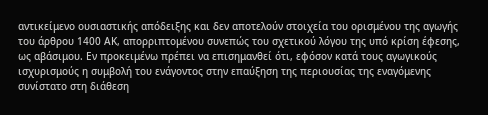αντικείμενο ουσιαστικής απόδειξης και δεν αποτελούν στοιχεία του ορισμένου της αγωγής του άρθρου 1400 ΑΚ, απορριπτομένου συνεπώς του σχετικού λόγου της υπό κρίση έφεσης, ως αβάσιμου. Εν προκειμένω πρέπει να επισημανθεί ότι, εφόσον κατά τους αγωγικούς ισχυρισμούς η συμβολή του ενάγοντος στην επαύξηση της περιουσίας της εναγόμενης συνίστατο στη διάθεση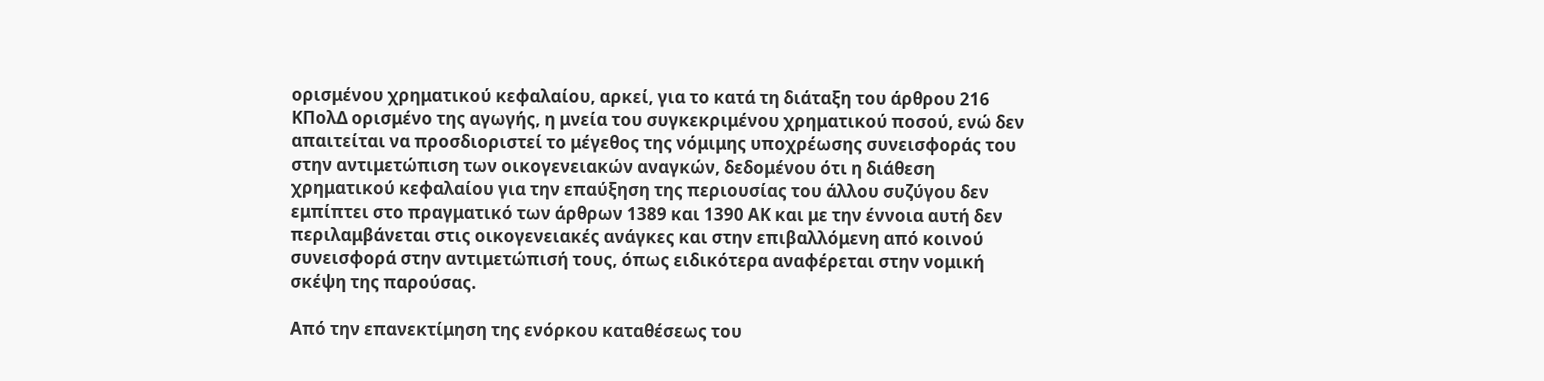ορισμένου χρηματικού κεφαλαίου, αρκεί, για το κατά τη διάταξη του άρθρου 216 ΚΠολΔ ορισμένο της αγωγής, η μνεία του συγκεκριμένου χρηματικού ποσού, ενώ δεν απαιτείται να προσδιοριστεί το μέγεθος της νόμιμης υποχρέωσης συνεισφοράς του στην αντιμετώπιση των οικογενειακών αναγκών, δεδομένου ότι η διάθεση χρηματικού κεφαλαίου για την επαύξηση της περιουσίας του άλλου συζύγου δεν εμπίπτει στο πραγματικό των άρθρων 1389 και 1390 ΑΚ και με την έννοια αυτή δεν περιλαμβάνεται στις οικογενειακές ανάγκες και στην επιβαλλόμενη από κοινού συνεισφορά στην αντιμετώπισή τους, όπως ειδικότερα αναφέρεται στην νομική σκέψη της παρούσας.

Από την επανεκτίμηση της ενόρκου καταθέσεως του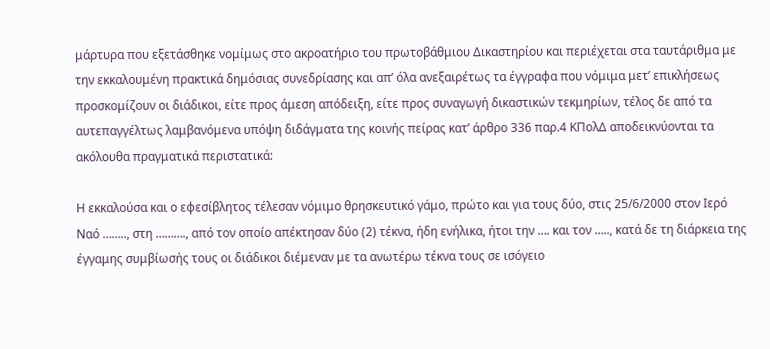μάρτυρα που εξετάσθηκε νομίμως στο ακροατήριο του πρωτοβάθμιου Δικαστηρίου και περιέχεται στα ταυτάριθμα με την εκκαλουμένη πρακτικά δημόσιας συνεδρίασης και απ’ όλα ανεξαιρέτως τα έγγραφα που νόμιμα μετ’ επικλήσεως προσκομίζουν οι διάδικοι, είτε προς άμεση απόδειξη, είτε προς συναγωγή δικαστικών τεκμηρίων, τέλος δε από τα αυτεπαγγέλτως λαμβανόμενα υπόψη διδάγματα της κοινής πείρας κατ’ άρθρο 336 παρ.4 ΚΠολΔ αποδεικνύονται τα ακόλουθα πραγματικά περιστατικά:

Η εκκαλούσα και ο εφεσίβλητος τέλεσαν νόμιμο θρησκευτικό γάμο, πρώτο και για τους δύο, στις 25/6/2000 στον Ιερό Ναό …….., στη ………., από τον οποίο απέκτησαν δύο (2) τέκνα, ήδη ενήλικα, ήτοι την …. και τον ….., κατά δε τη διάρκεια της έγγαμης συμβίωσής τους οι διάδικοι διέμεναν με τα ανωτέρω τέκνα τους σε ισόγειο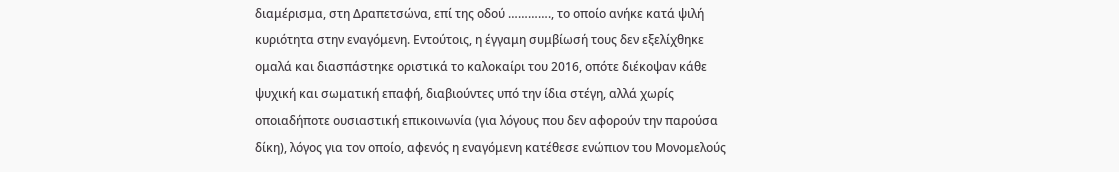διαμέρισμα, στη Δραπετσώνα, επί της οδού …………., το οποίο ανήκε κατά ψιλή κυριότητα στην εναγόμενη. Εντούτοις, η έγγαμη συμβίωσή τους δεν εξελίχθηκε ομαλά και διασπάστηκε οριστικά το καλοκαίρι του 2016, οπότε διέκοψαν κάθε ψυχική και σωματική επαφή, διαβιούντες υπό την ίδια στέγη, αλλά χωρίς οποιαδήποτε ουσιαστική επικοινωνία (για λόγους που δεν αφορούν την παρούσα δίκη), λόγος για τον οποίο, αφενός η εναγόμενη κατέθεσε ενώπιον του Μονομελούς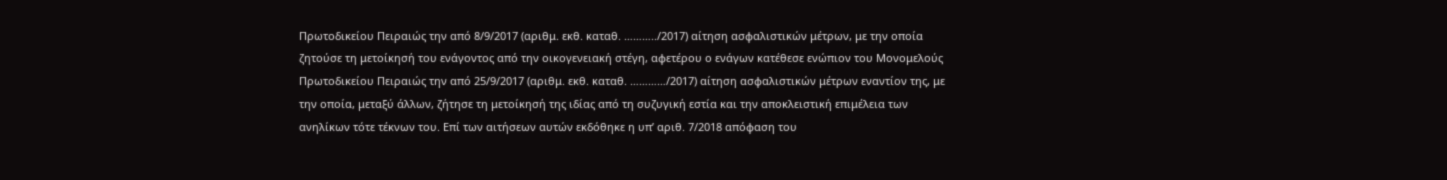Πρωτοδικείου Πειραιώς την από 8/9/2017 (αριθμ. εκθ. καταθ. ………../2017) αίτηση ασφαλιστικών μέτρων, με την οποία ζητούσε τη μετοίκησή του ενάγοντος από την οικογενειακή στέγη, αφετέρου ο ενάγων κατέθεσε ενώπιον του Μονομελούς Πρωτοδικείου Πειραιώς την από 25/9/2017 (αριθμ. εκθ. καταθ. …………/2017) αίτηση ασφαλιστικών μέτρων εναντίον της, με την οποία, μεταξύ άλλων, ζήτησε τη μετοίκησή της ιδίας από τη συζυγική εστία και την αποκλειστική επιμέλεια των ανηλίκων τότε τέκνων του. Επί των αιτήσεων αυτών εκδόθηκε η υπ’ αριθ. 7/2018 απόφαση του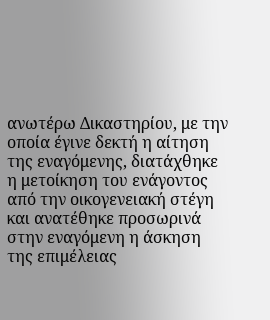ανωτέρω Δικαστηρίου, με την οποία έγινε δεκτή η αίτηση της εναγόμενης, διατάχθηκε η μετοίκηση του ενάγοντος από την οικογενειακή στέγη και ανατέθηκε προσωρινά στην εναγόμενη η άσκηση της επιμέλειας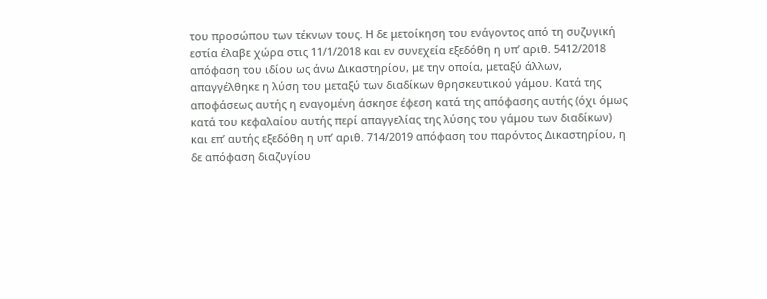του προσώπου των τέκνων τους. Η δε μετοίκηση του ενάγοντος από τη συζυγική εστία έλαβε χώρα στις 11/1/2018 και εν συνεχεία εξεδόθη η υπ’ αριθ. 5412/2018 απόφαση του ιδίου ως άνω Δικαστηρίου, με την οποία, μεταξύ άλλων, απαγγέλθηκε η λύση του μεταξύ των διαδίκων θρησκευτικού γάμου. Κατά της αποφάσεως αυτής η εναγομένη άσκησε έφεση κατά της απόφασης αυτής (όχι όμως κατά του κεφαλαίου αυτής περί απαγγελίας της λύσης του γάμου των διαδίκων) και επ’ αυτής εξεδόθη η υπ’ αριθ. 714/2019 απόφαση του παρόντος Δικαστηρίου, η δε απόφαση διαζυγίου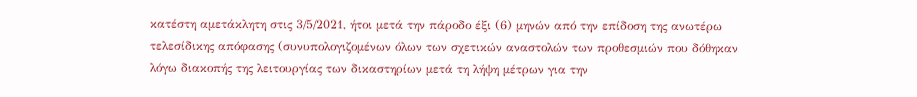κατέστη αμετάκλητη στις 3/5/2021, ήτοι μετά την πάροδο έξι (6) μηνών από την επίδοση της ανωτέρω τελεσίδικης απόφασης (συνυπολογιζομένων όλων των σχετικών αναστολών των προθεσμιών που δόθηκαν λόγω διακοπής της λειτουργίας των δικαστηρίων μετά τη λήψη μέτρων για την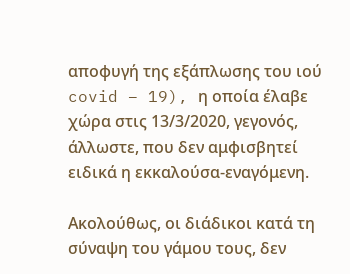αποφυγή της εξάπλωσης του ιού covid – 19), η οποία έλαβε χώρα στις 13/3/2020, γεγονός, άλλωστε, που δεν αμφισβητεί ειδικά η εκκαλούσα-εναγόμενη.

Ακολούθως, οι διάδικοι κατά τη σύναψη του γάμου τους, δεν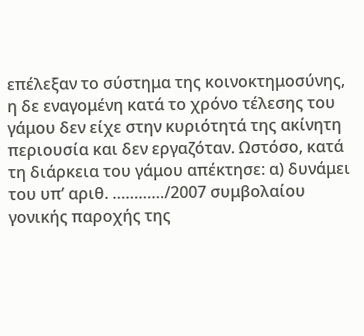επέλεξαν το σύστημα της κοινοκτημοσύνης, η δε εναγομένη κατά το χρόνο τέλεσης του γάμου δεν είχε στην κυριότητά της ακίνητη περιουσία και δεν εργαζόταν. Ωστόσο, κατά τη διάρκεια του γάμου απέκτησε: α) δυνάμει του υπ’ αριθ. …………/2007 συμβολαίου γονικής παροχής της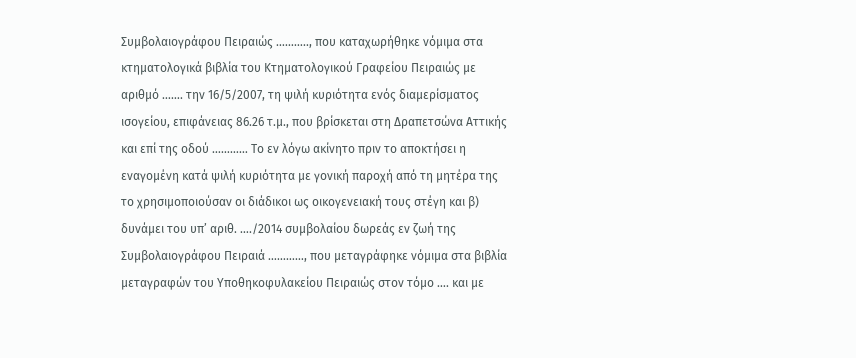Συμβολαιογράφου Πειραιώς ……….., που καταχωρήθηκε νόμιμα στα κτηματολογικά βιβλία του Κτηματολογικού Γραφείου Πειραιώς με αριθμό ……. την 16/5/2007, τη ψιλή κυριότητα ενός διαμερίσματος ισογείου, επιφάνειας 86.26 τ.μ., που βρίσκεται στη Δραπετσώνα Αττικής και επί της οδού ………… Το εν λόγω ακίνητο πριν το αποκτήσει η εναγομένη κατά ψιλή κυριότητα με γονική παροχή από τη μητέρα της το χρησιμοποιούσαν οι διάδικοι ως οικογενειακή τους στέγη και β) δυνάμει του υπ’ αριθ. …./2014 συμβολαίου δωρεάς εν ζωή της Συμβολαιογράφου Πειραιά …………, που μεταγράφηκε νόμιμα στα βιβλία μεταγραφών του Υποθηκοφυλακείου Πειραιώς στον τόμο …. και με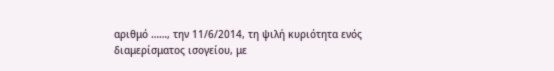αριθμό ……, την 11/6/2014, τη ψιλή κυριότητα ενός διαμερίσματος ισογείου, με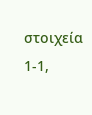στοιχεία 1-1,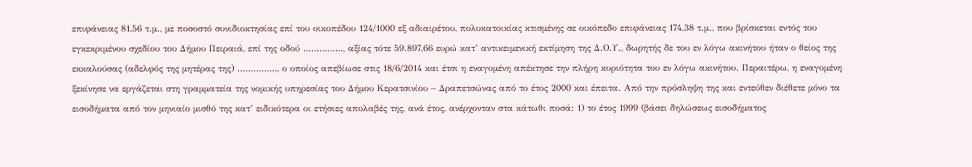επιφάνειας 81,56 τ.μ., με ποσοστό συνιδιοκτησίας επί του οικοπέδου 124/1000 εξ αδιαιρέτου, πολυκατοικίας κτισμένης σε οικόπεδο επιφάνειας 174,38 τ.μ., που βρίσκεται εντός του εγκεκριμένου σχεδίου του Δήμου Πειραιά, επί της οδού ……………, αξίας τότε 59.897,66 ευρώ κατ’ αντικειμενική εκτίμηση της Δ.Ο.Υ., δωρητής δε του εν λόγω ακινήτου ήταν ο θείος της εκκαλούσας (αδελφός της μητέρας της) ……………, ο οποίος απεβίωσε στις 18/6/2014 και έτσι η εναγομένη απέκτησε την πλήρη κυριότητα του εν λόγω ακινήτου. Περαιτέρω, η εναγομένη ξεκίνησε να εργάζεται στη γραμματεία της νομικής υπηρεσίας του Δήμου Κερατσινίου – Δραπετσώνας από το έτος 2000 και έπειτα. Από την πρόσληψη της και εντεύθεν διέθετε μόνο τα εισοδήματα από τον μηνιαίο μισθό της κατ’ ειδικότερα οι ετήσιες απολαβές της, ανά έτος, ανέρχονταν στα κάτωθι ποσά: 1) το έτος 1999 (βάσει δηλώσεως εισοδήματος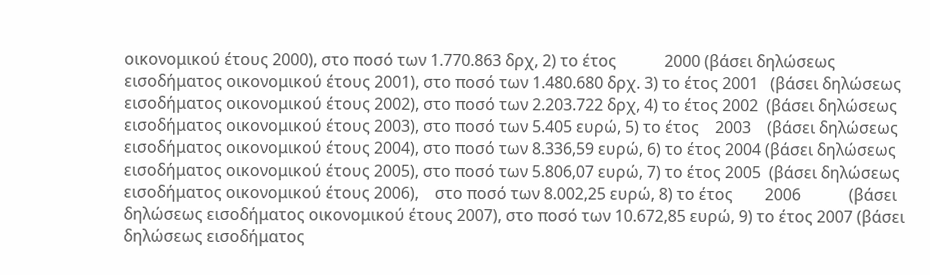οικονομικού έτους 2000), στο ποσό των 1.770.863 δρχ, 2) το έτος            2000 (βάσει δηλώσεως εισοδήματος οικονομικού έτους 2001), στο ποσό των 1.480.680 δρχ. 3) το έτος 2001   (βάσει δηλώσεως εισοδήματος οικονομικού έτους 2002), στο ποσό των 2.203.722 δρχ, 4) το έτος 2002  (βάσει δηλώσεως εισοδήματος οικονομικού έτους 2003), στο ποσό των 5.405 ευρώ, 5) το έτος    2003    (βάσει δηλώσεως  εισοδήματος οικονομικού έτους 2004), στο ποσό των 8.336,59 ευρώ, 6) το έτος 2004 (βάσει δηλώσεως εισοδήματος οικονομικού έτους 2005), στο ποσό των 5.806,07 ευρώ, 7) το έτος 2005  (βάσει δηλώσεως εισοδήματος οικονομικού έτους 2006),    στο ποσό των 8.002,25 ευρώ, 8) το έτος        2006            (βάσει δηλώσεως εισοδήματος οικονομικού έτους 2007), στο ποσό των 10.672,85 ευρώ, 9) το έτος 2007 (βάσει δηλώσεως εισοδήματος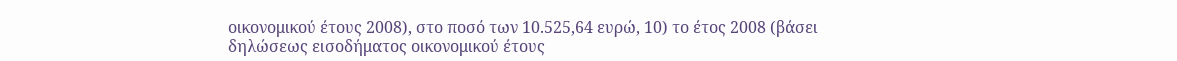οικονομικού έτους 2008), στο ποσό των 10.525,64 ευρώ, 10) το έτος 2008 (βάσει δηλώσεως εισοδήματος οικονομικού έτους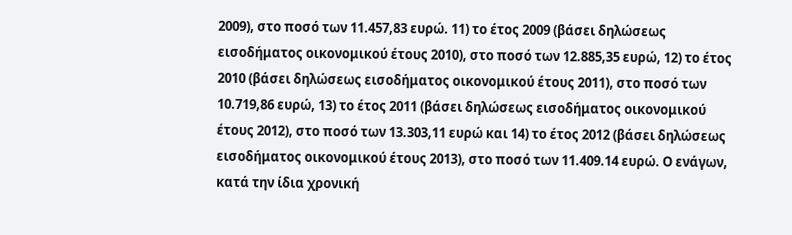2009), στο ποσό των 11.457,83 ευρώ. 11) το έτος 2009 (βάσει δηλώσεως εισοδήματος οικονομικού έτους 2010), στο ποσό των 12.885,35 ευρώ, 12) το έτος 2010 (βάσει δηλώσεως εισοδήματος οικονομικού έτους 2011), στο ποσό των 10.719,86 ευρώ, 13) το έτος 2011 (βάσει δηλώσεως εισοδήματος οικονομικού έτους 2012), στο ποσό των 13.303,11 ευρώ και 14) το έτος 2012 (βάσει δηλώσεως εισοδήματος οικονομικού έτους 2013), στο ποσό των 11.409.14 ευρώ. Ο ενάγων, κατά την ίδια χρονική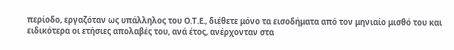περίοδο, εργαζόταν ως υπάλληλος του Ο.Τ.Ε., διέθετε μόνο τα εισοδήματα από τον μηνιαίο μισθό του και ειδικότερα οι ετήσιες απολαβές του, ανά έτος, ανέρχονταν στα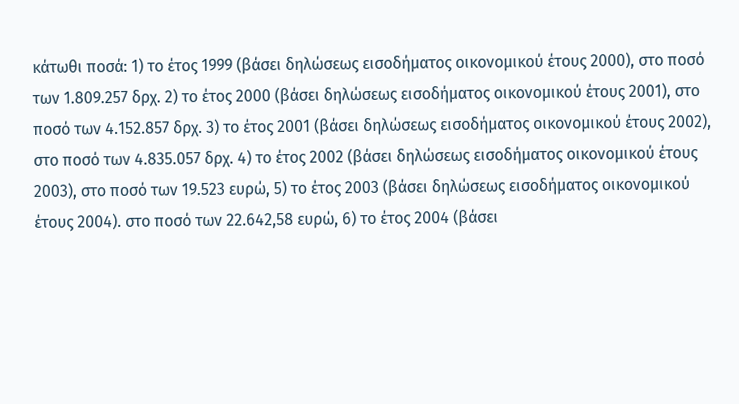κάτωθι ποσά: 1) το έτος 1999 (βάσει δηλώσεως εισοδήματος οικονομικού έτους 2000), στο ποσό των 1.809.257 δρχ. 2) το έτος 2000 (βάσει δηλώσεως εισοδήματος οικονομικού έτους 2001), στο ποσό των 4.152.857 δρχ. 3) το έτος 2001 (βάσει δηλώσεως εισοδήματος οικονομικού έτους 2002), στο ποσό των 4.835.057 δρχ. 4) το έτος 2002 (βάσει δηλώσεως εισοδήματος οικονομικού έτους 2003), στο ποσό των 19.523 ευρώ, 5) το έτος 2003 (βάσει δηλώσεως εισοδήματος οικονομικού έτους 2004). στο ποσό των 22.642,58 ευρώ, 6) το έτος 2004 (βάσει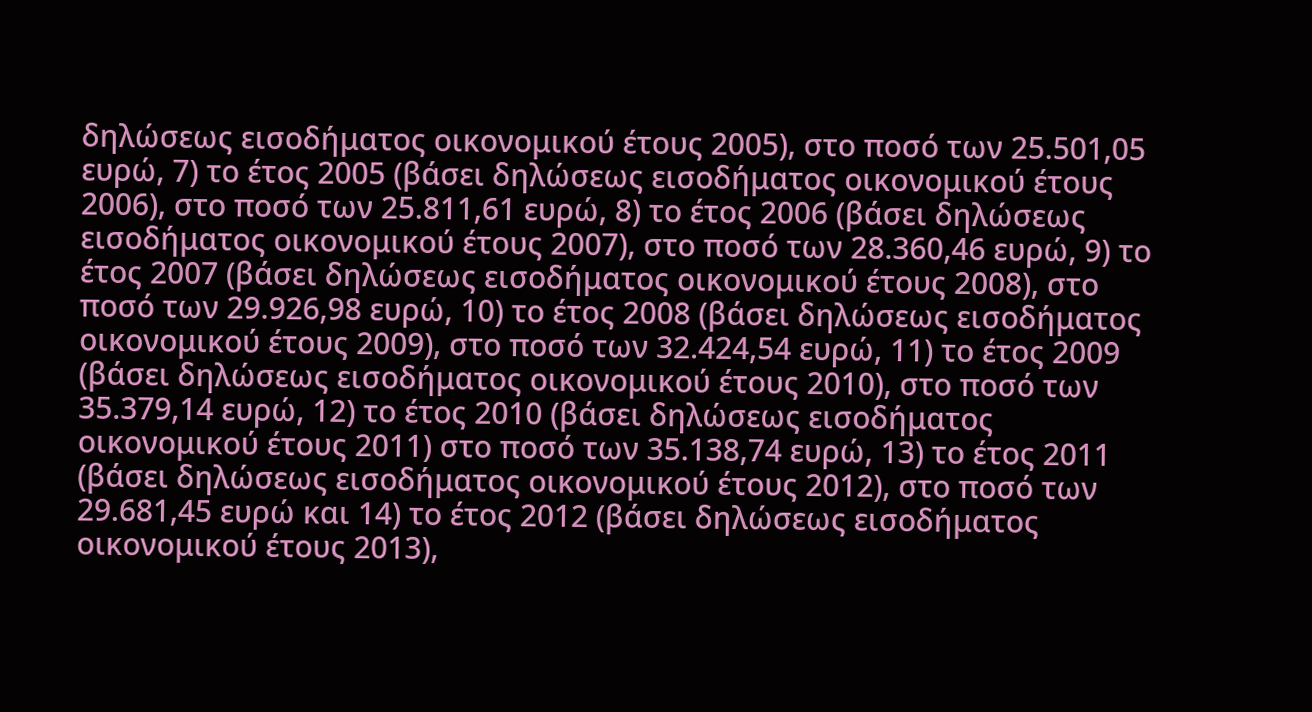δηλώσεως εισοδήματος οικονομικού έτους 2005), στο ποσό των 25.501,05 ευρώ, 7) το έτος 2005 (βάσει δηλώσεως εισοδήματος οικονομικού έτους 2006), στο ποσό των 25.811,61 ευρώ, 8) το έτος 2006 (βάσει δηλώσεως εισοδήματος οικονομικού έτους 2007), στο ποσό των 28.360,46 ευρώ, 9) το έτος 2007 (βάσει δηλώσεως εισοδήματος οικονομικού έτους 2008), στο ποσό των 29.926,98 ευρώ, 10) το έτος 2008 (βάσει δηλώσεως εισοδήματος οικονομικού έτους 2009), στο ποσό των 32.424,54 ευρώ, 11) το έτος 2009 (βάσει δηλώσεως εισοδήματος οικονομικού έτους 2010), στο ποσό των 35.379,14 ευρώ, 12) το έτος 2010 (βάσει δηλώσεως εισοδήματος οικονομικού έτους 2011) στο ποσό των 35.138,74 ευρώ, 13) το έτος 2011 (βάσει δηλώσεως εισοδήματος οικονομικού έτους 2012), στο ποσό των 29.681,45 ευρώ και 14) το έτος 2012 (βάσει δηλώσεως εισοδήματος οικονομικού έτους 2013),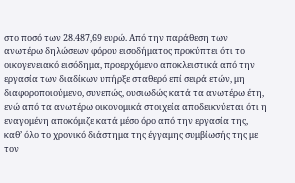στο ποσό των 28.487,69 ευρώ. Από την παράθεση των ανωτέρω δηλώσεων φόρου εισοδήματος προκύπτει ότι το οικογενειακό εισόδημα, προερχόμενο αποκλειστικά από την εργασία των διαδίκων υπήρξε σταθερό επί σειρά ετών, μη διαφοροποιούμενο, συνεπώς, ουσιωδώς κατά τα ανωτέρω έτη, ενώ από τα ανωτέρω οικονομικά στοιχεία αποδεικνύεται ότι η εναγομένη αποκόμιζε κατά μέσο όρο από την εργασία της, καθ’ όλο το χρονικό διάστημα της έγγαμης συμβίωσής της με τον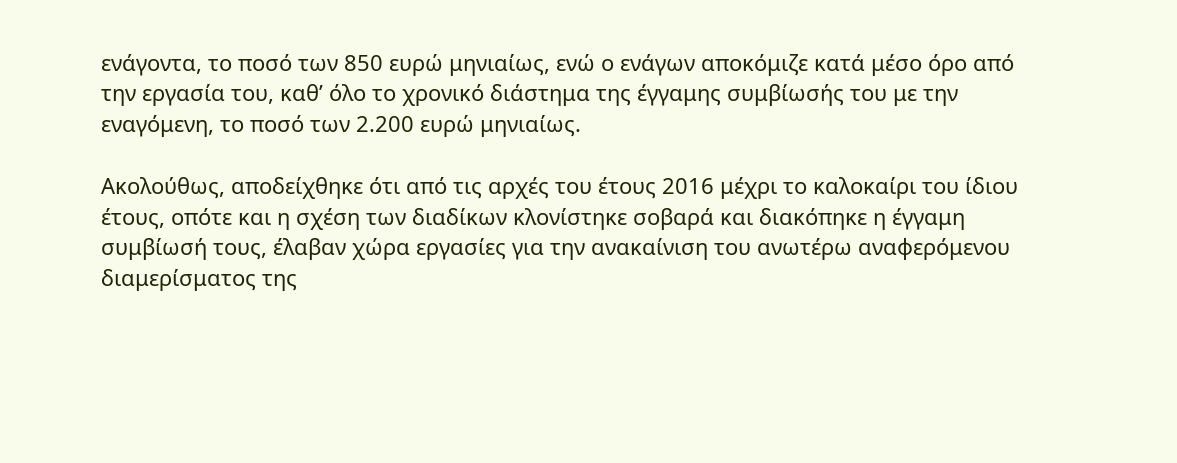ενάγοντα, το ποσό των 850 ευρώ μηνιαίως, ενώ ο ενάγων αποκόμιζε κατά μέσο όρο από την εργασία του, καθ’ όλο το χρονικό διάστημα της έγγαμης συμβίωσής του με την εναγόμενη, το ποσό των 2.200 ευρώ μηνιαίως.

Ακολούθως, αποδείχθηκε ότι από τις αρχές του έτους 2016 μέχρι το καλοκαίρι του ίδιου έτους, οπότε και η σχέση των διαδίκων κλονίστηκε σοβαρά και διακόπηκε η έγγαμη συμβίωσή τους, έλαβαν χώρα εργασίες για την ανακαίνιση του ανωτέρω αναφερόμενου διαμερίσματος της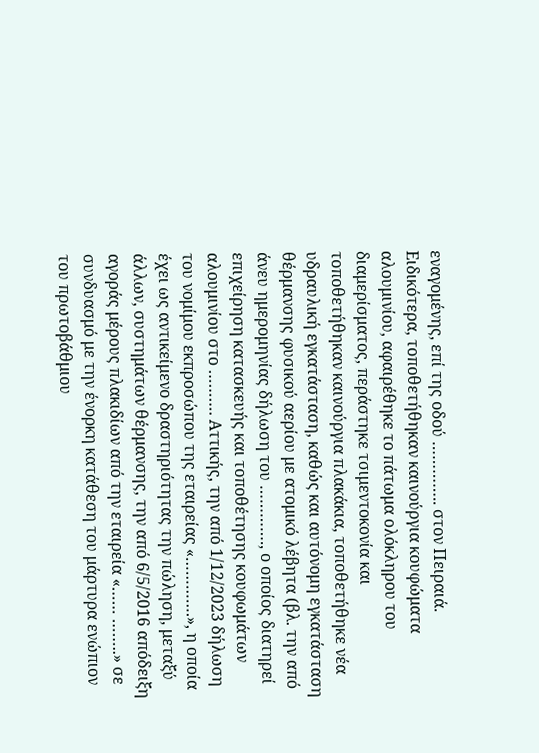εναγομένης, επί της οδού ………….. στον Πειραιά. Ειδικότερα, τοποθετήθηκαν καινούργια κουφώματα αλουμινίου, αφαιρέθηκε το πάτωμα ολόκληρου του διαμερίσματος, περάστηκε τσιμεντοκονία και τοποθετήθηκαν καινούργια πλακάκια, τοποθετήθηκε νέα υδραυλική εγκατάσταση, καθώς και αυτόνομη εγκατάσταση θέρμανσης φυσικού αερίου με ατομικό λέβητα (βλ. την από άνευ ημερομηνίας δήλωση του …………., ο οποίος διατηρεί επιχείρηση κατασκευής και τοποθέτησης κουφωμάτων αλουμινίου στο ………. Αττικής, την από 1/12/2023 δήλωση του νομίμου εκπροσώπου της εταιρείας «………….», η οποία έχει ως αντικείμενο δραστηριότητας την πώληση, μεταξύ άλλων, συστημάτων θέρμανσης, την από 6/5/2016 απόδειξη αγοράς μέρους πλακιδίων από την εταιρεία «…… ……..» σε συνδυασμό με την ένορκη κατάθεση του μάρτυρα ενώπιον του πρωτοβάθμιου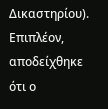Δικαστηρίου). Επιπλέον, αποδείχθηκε ότι ο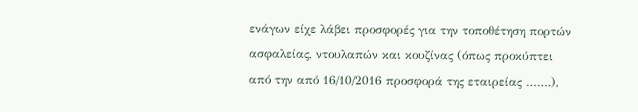ενάγων είχε λάβει προσφορές για την τοποθέτηση πορτών ασφαλείας, ντουλαπών και κουζίνας (όπως προκύπτει από την από 16/10/2016 προσφορά της εταιρείας …….),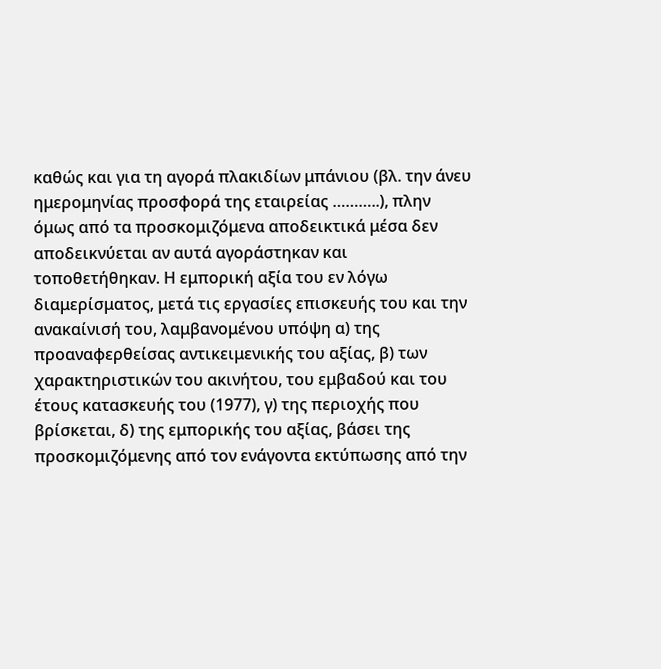καθώς και για τη αγορά πλακιδίων μπάνιου (βλ. την άνευ ημερομηνίας προσφορά της εταιρείας ………..), πλην όμως από τα προσκομιζόμενα αποδεικτικά μέσα δεν αποδεικνύεται αν αυτά αγοράστηκαν και τοποθετήθηκαν. Η εμπορική αξία του εν λόγω διαμερίσματος, μετά τις εργασίες επισκευής του και την ανακαίνισή του, λαμβανομένου υπόψη α) της προαναφερθείσας αντικειμενικής του αξίας, β) των χαρακτηριστικών του ακινήτου, του εμβαδού και του έτους κατασκευής του (1977), γ) της περιοχής που βρίσκεται, δ) της εμπορικής του αξίας, βάσει της προσκομιζόμενης από τον ενάγοντα εκτύπωσης από την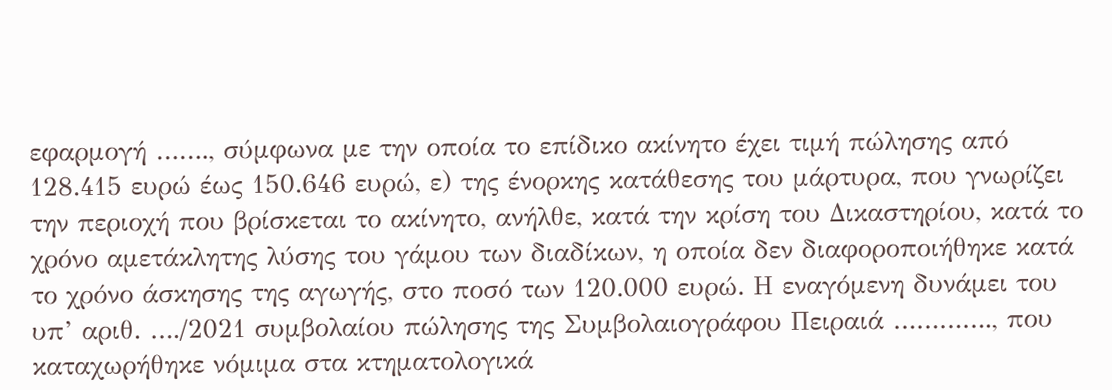εφαρμογή ……., σύμφωνα με την οποία το επίδικο ακίνητο έχει τιμή πώλησης από 128.415 ευρώ έως 150.646 ευρώ, ε) της ένορκης κατάθεσης του μάρτυρα, που γνωρίζει την περιοχή που βρίσκεται το ακίνητο, ανήλθε, κατά την κρίση του Δικαστηρίου, κατά το χρόνο αμετάκλητης λύσης του γάμου των διαδίκων, η οποία δεν διαφοροποιήθηκε κατά το χρόνο άσκησης της αγωγής, στο ποσό των 120.000 ευρώ. Η εναγόμενη δυνάμει του υπ’ αριθ. …./2021 συμβολαίου πώλησης της Συμβολαιογράφου Πειραιά …………., που καταχωρήθηκε νόμιμα στα κτηματολογικά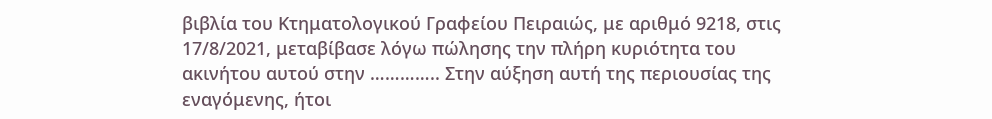βιβλία του Κτηματολογικού Γραφείου Πειραιώς, με αριθμό 9218, στις 17/8/2021, μεταβίβασε λόγω πώλησης την πλήρη κυριότητα του ακινήτου αυτού στην ………….. Στην αύξηση αυτή της περιουσίας της εναγόμενης, ήτοι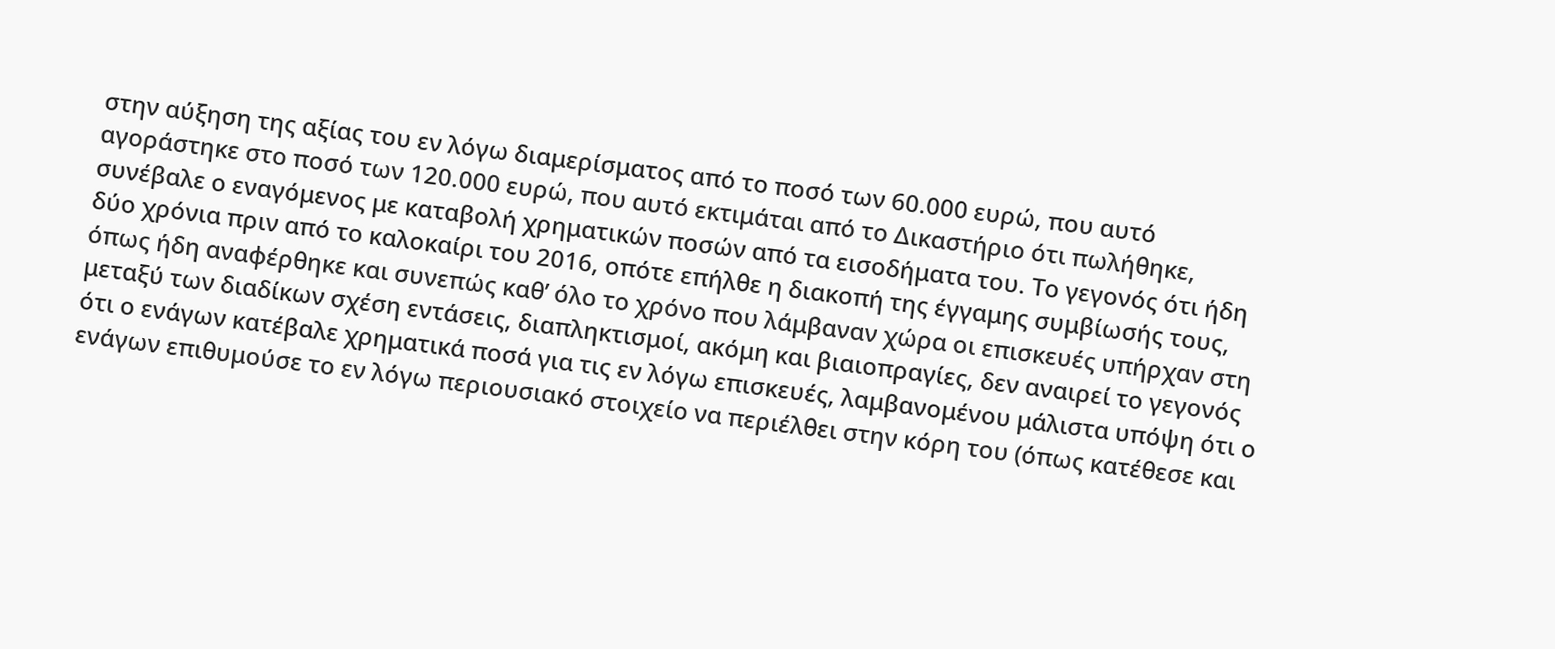στην αύξηση της αξίας του εν λόγω διαμερίσματος από το ποσό των 60.000 ευρώ, που αυτό αγοράστηκε στο ποσό των 120.000 ευρώ, που αυτό εκτιμάται από το Δικαστήριο ότι πωλήθηκε, συνέβαλε ο εναγόμενος με καταβολή χρηματικών ποσών από τα εισοδήματα του. Το γεγονός ότι ήδη δύο χρόνια πριν από το καλοκαίρι του 2016, οπότε επήλθε η διακοπή της έγγαμης συμβίωσής τους, όπως ήδη αναφέρθηκε και συνεπώς καθ’ όλο το χρόνο που λάμβαναν χώρα οι επισκευές υπήρχαν στη μεταξύ των διαδίκων σχέση εντάσεις, διαπληκτισμοί, ακόμη και βιαιοπραγίες, δεν αναιρεί το γεγονός ότι ο ενάγων κατέβαλε χρηματικά ποσά για τις εν λόγω επισκευές, λαμβανομένου μάλιστα υπόψη ότι ο ενάγων επιθυμούσε το εν λόγω περιουσιακό στοιχείο να περιέλθει στην κόρη του (όπως κατέθεσε και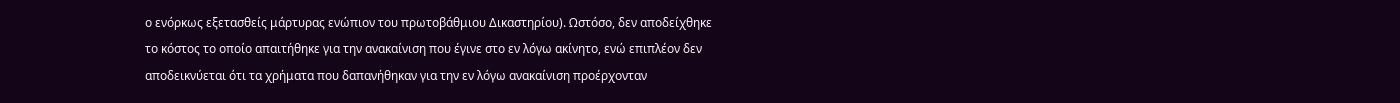ο ενόρκως εξετασθείς μάρτυρας ενώπιον του πρωτοβάθμιου Δικαστηρίου). Ωστόσο, δεν αποδείχθηκε το κόστος το οποίο απαιτήθηκε για την ανακαίνιση που έγινε στο εν λόγω ακίνητο, ενώ επιπλέον δεν αποδεικνύεται ότι τα χρήματα που δαπανήθηκαν για την εν λόγω ανακαίνιση προέρχονταν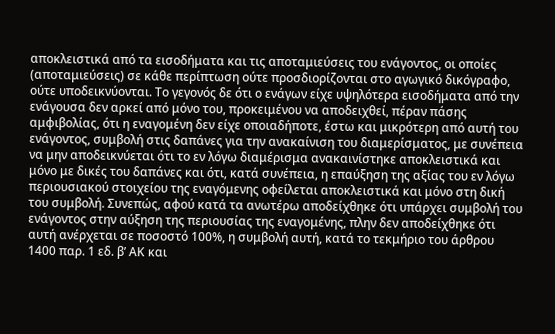αποκλειστικά από τα εισοδήματα και τις αποταμιεύσεις του ενάγοντος, οι οποίες (αποταμιεύσεις) σε κάθε περίπτωση ούτε προσδιορίζονται στο αγωγικό δικόγραφο, ούτε υποδεικνύονται. Το γεγονός δε ότι ο ενάγων είχε υψηλότερα εισοδήματα από την ενάγουσα δεν αρκεί από μόνο του, προκειμένου να αποδειχθεί, πέραν πάσης αμφιβολίας, ότι η εναγομένη δεν είχε οποιαδήποτε, έστω και μικρότερη από αυτή του ενάγοντος, συμβολή στις δαπάνες για την ανακαίνιση του διαμερίσματος, με συνέπεια να μην αποδεικνύεται ότι το εν λόγω διαμέρισμα ανακαινίστηκε αποκλειστικά και μόνο με δικές του δαπάνες και ότι, κατά συνέπεια, η επαύξηση της αξίας του εν λόγω περιουσιακού στοιχείου της εναγόμενης οφείλεται αποκλειστικά και μόνο στη δική του συμβολή. Συνεπώς, αφού κατά τα ανωτέρω αποδείχθηκε ότι υπάρχει συμβολή του ενάγοντος στην αύξηση της περιουσίας της εναγομένης, πλην δεν αποδείχθηκε ότι αυτή ανέρχεται σε ποσοστό 100%, η συμβολή αυτή, κατά το τεκμήριο του άρθρου 1400 παρ. 1 εδ. β’ ΑΚ και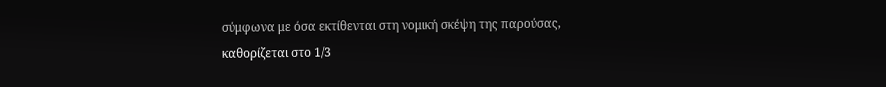σύμφωνα με όσα εκτίθενται στη νομική σκέψη της παρούσας, καθορίζεται στο 1/3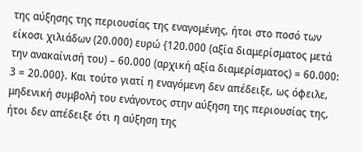της αύξησης της περιουσίας της εναγομένης, ήτοι στο ποσό των είκοσι χιλιάδων (20.000) ευρώ {120.000 (αξία διαμερίσματος μετά την ανακαίνισή του) – 60.000 (αρχική αξία διαμερίσματος) = 60.000: 3 = 20.000}. Και τούτο γιατί η εναγόμενη δεν απέδειξε, ως όφειλε, μηδενική συμβολή του ενάγοντος στην αύξηση της περιουσίας της, ήτοι δεν απέδειξε ότι η αύξηση της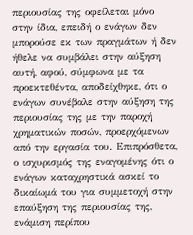περιουσίας της οφείλεται μόνο στην ίδια, επειδή ο ενάγων δεν μπορούσε εκ των πραγμάτων ή δεν ήθελε να συμβάλει στην αύξηση αυτή, αφού, σύμφωνα με τα προεκτεθέντα, αποδείχθηκε, ότι ο ενάγων συνέβαλε στην αύξηση της περιουσίας της με την παροχή χρηματικών ποσών, προερχόμενων από την εργασία του. Επιπρόσθετα, ο ισχυρισμός της εναγομένης ότι ο ενάγων καταχρηστικά ασκεί το δικαίωμά του για συμμετοχή στην επαύξηση της περιουσίας της, ενάμιση περίπου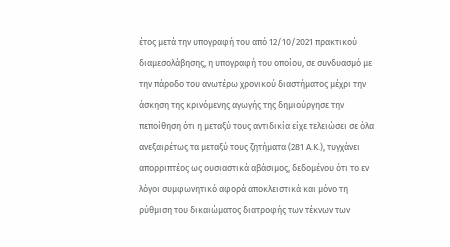έτος μετά την υπογραφή του από 12/10/2021 πρακτικού διαμεσολάβησης, η υπογραφή του οποίου, σε συνδυασμό με την πάροδο του ανωτέρω χρονικού διαστήματος μέχρι την άσκηση της κρινόμενης αγωγής της δημιούργησε την πεποίθηση ότι η μεταξύ τους αντιδικία είχε τελειώσει σε όλα ανεξαιρέτως τα μεταξύ τους ζητήματα (281 Α.Κ.), τυγχάνει απορριπτέος ως ουσιαστικά αβάσιμος, δεδομένου ότι το εν λόγοι συμφωνητικό αφορά αποκλειστικά και μόνο τη ρύθμιση του δικαιώματος διατροφής των τέκνων των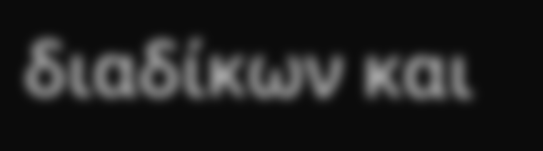διαδίκων και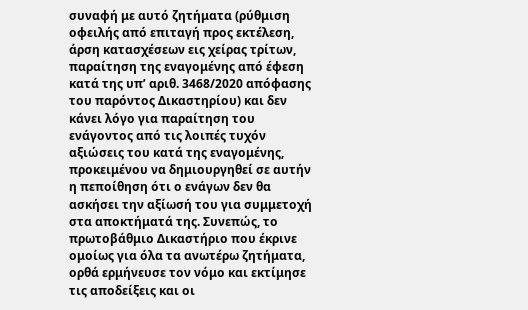συναφή με αυτό ζητήματα (ρύθμιση οφειλής από επιταγή προς εκτέλεση, άρση κατασχέσεων εις χείρας τρίτων, παραίτηση της εναγομένης από έφεση κατά της υπ’ αριθ. 3468/2020 απόφασης του παρόντος Δικαστηρίου) και δεν κάνει λόγο για παραίτηση του ενάγοντος από τις λοιπές τυχόν αξιώσεις του κατά της εναγομένης, προκειμένου να δημιουργηθεί σε αυτήν η πεποίθηση ότι ο ενάγων δεν θα ασκήσει την αξίωσή του για συμμετοχή στα αποκτήματά της. Συνεπώς, το πρωτοβάθμιο Δικαστήριο που έκρινε ομοίως για όλα τα ανωτέρω ζητήματα, ορθά ερμήνευσε τον νόμο και εκτίμησε τις αποδείξεις και οι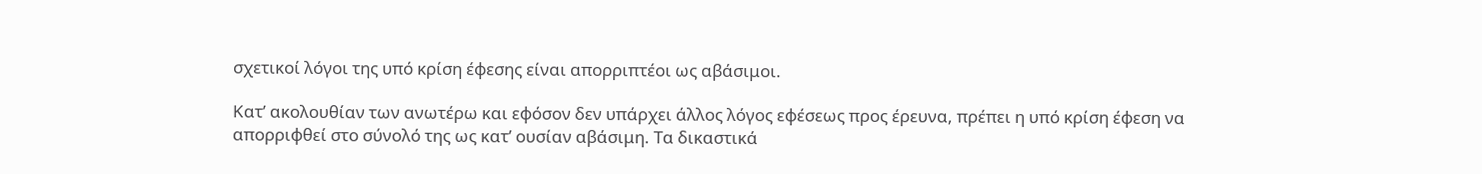σχετικοί λόγοι της υπό κρίση έφεσης είναι απορριπτέοι ως αβάσιμοι.

Κατ’ ακολουθίαν των ανωτέρω και εφόσον δεν υπάρχει άλλος λόγος εφέσεως προς έρευνα, πρέπει η υπό κρίση έφεση να απορριφθεί στο σύνολό της ως κατ’ ουσίαν αβάσιμη. Τα δικαστικά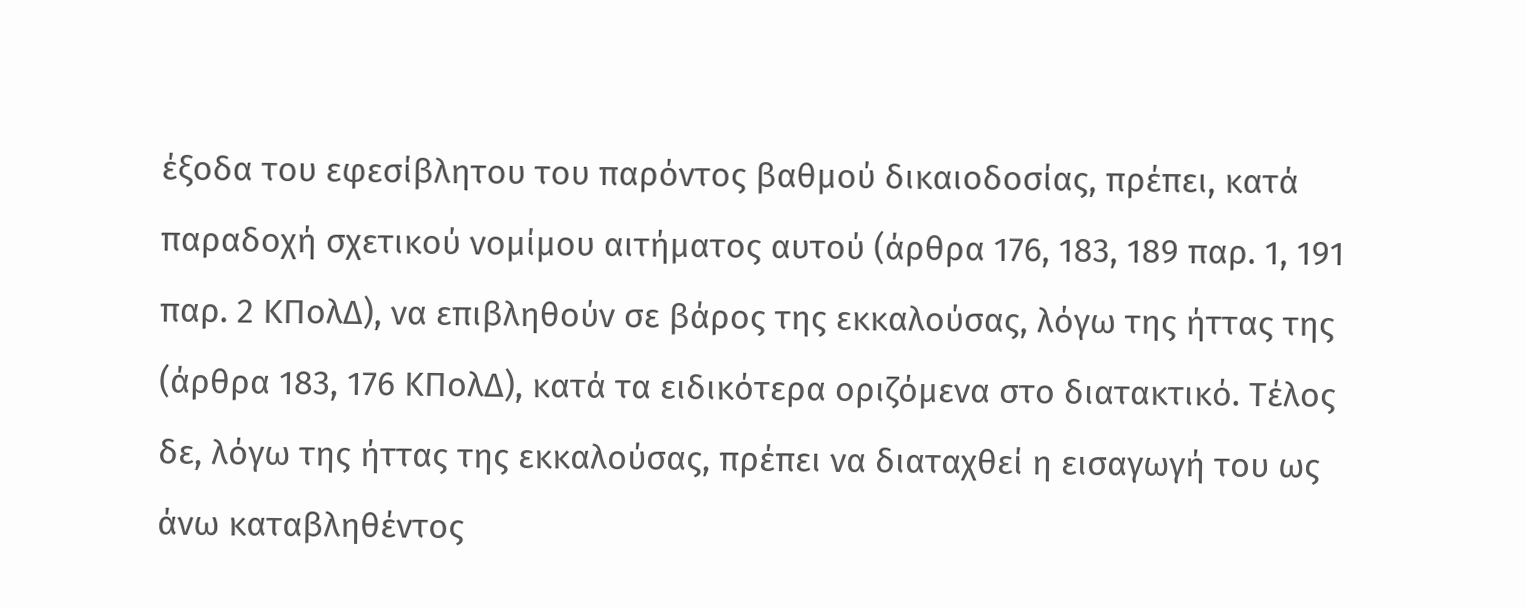έξοδα του εφεσίβλητου του παρόντος βαθμού δικαιοδοσίας, πρέπει, κατά παραδοχή σχετικού νομίμου αιτήματος αυτού (άρθρα 176, 183, 189 παρ. 1, 191 παρ. 2 ΚΠολΔ), να επιβληθούν σε βάρος της εκκαλούσας, λόγω της ήττας της (άρθρα 183, 176 ΚΠολΔ), κατά τα ειδικότερα οριζόμενα στο διατακτικό. Τέλος δε, λόγω της ήττας της εκκαλούσας, πρέπει να διαταχθεί η εισαγωγή του ως άνω καταβληθέντος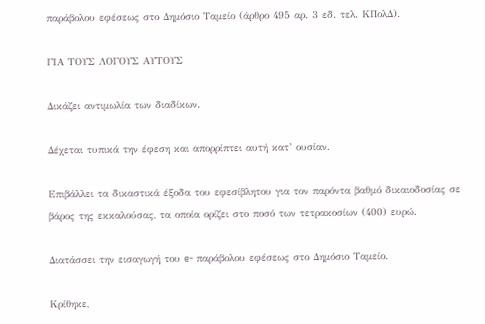παράβολου εφέσεως στο Δημόσιο Ταμείο (άρθρο 495 αρ. 3 εδ. τελ. ΚΠολΔ).

ΓΙΑ ΤΟΥΣ ΛΟΓΟΥΣ ΑΥΤΟΥΣ

Δικάζει αντιμωλία των διαδίκων.

Δέχεται τυπικά την έφεση και απορρίπτει αυτή κατ’ ουσίαν.

Επιβάλλει τα δικαστικά έξοδα του εφεσίβλητου για τον παρόντα βαθμό δικαιοδοσίας σε βάρος της εκκαλούσας, τα οποία ορίζει στο ποσό των τετρακοσίων (400) ευρώ.

Διατάσσει την εισαγωγή του e- παράβολου εφέσεως στο Δημόσιο Ταμείο.

Κρίθηκε,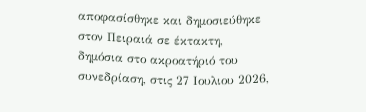αποφασίσθηκε και δημοσιεύθηκε στον Πειραιά σε έκτακτη, δημόσια στο ακροατήριό του συνεδρίαση, στις 27 Ιουλιου 2026,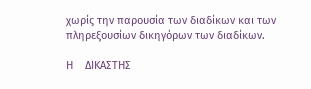χωρίς την παρουσία των διαδίκων και των πληρεξουσίων δικηγόρων των διαδίκων.

Η    ΔΙΚΑΣΤΗΣ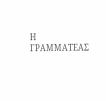Η ΓΡΑΜΜΑΤΕΑΣ